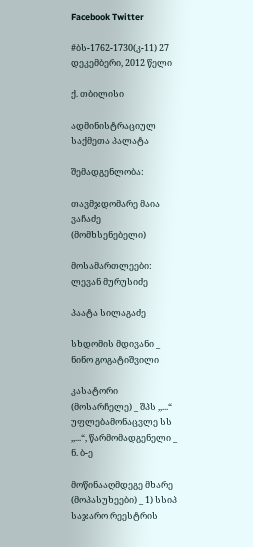Facebook Twitter

#ბს-1762-1730(კ-11) 27 დეკემბერი, 2012 წელი

ქ. თბილისი

ადმინისტრაციულ საქმეთა პალატა

შემადგენლობა:

თავმჯდომარე მაია ვაჩაძე (მომხსენებელი)

მოსამართლეები: ლევან მურუსიძე

პაატა სილაგაძე

სხდომის მდივანი _ ნინო გოგატიშვილი

კასატორი (მოსარჩელე) _ შპს ,,...“ უფლებამონაცვლე სს ,,...“, წარმომადგენელი _ ნ. ბ-ე

მოწინააღმდეგე მხარე (მოპასუხეები) _ 1) სსიპ საჯარო რეესტრის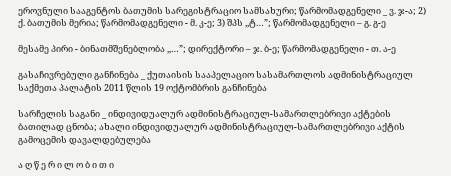ეროვნული სააგენტოს ბათუმის სარეგისტრაციო სამსახური; წარმომადგენელი _ ვ. ჯ-ა; 2) ქ. ბათუმის მერია; წარმომადგენელი - მ. კ-ე; 3) შპს ,,ტ…”; წარმომადგენელი – გ. გ-ე

მესამე პირი - ბინათმშენებლობა ,,…”; დირექტორი – ჯ. ბ-ე; წარმომადგენელი - თ. ა-ე

გასაჩივრებული განჩინება _ ქუთაისის სააპელაციო სასამართლოს ადმინისტრაციულ საქმეთა პალატის 2011 წლის 19 ოქტომბრის განჩინება

სარჩელის საგანი _ ინდივიდუალურ ადმინისტრაციულ-სამართლებრივი აქტების ბათილად ცნობა; ახალი ინდივიდუალურ ადმინისტრაციულ-სამართლებრივი აქტის გამოცემის დავალდებულება

ა ღ წ ე რ ი ლ ო ბ ი თ ი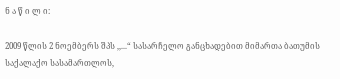ნ ა წ ი ლ ი:

2009 წლის 2 ნოემბერს შპს ,,...“ სასარჩელო განცხადებით მიმართა ბათუმის საქალაქო სასამართლოს,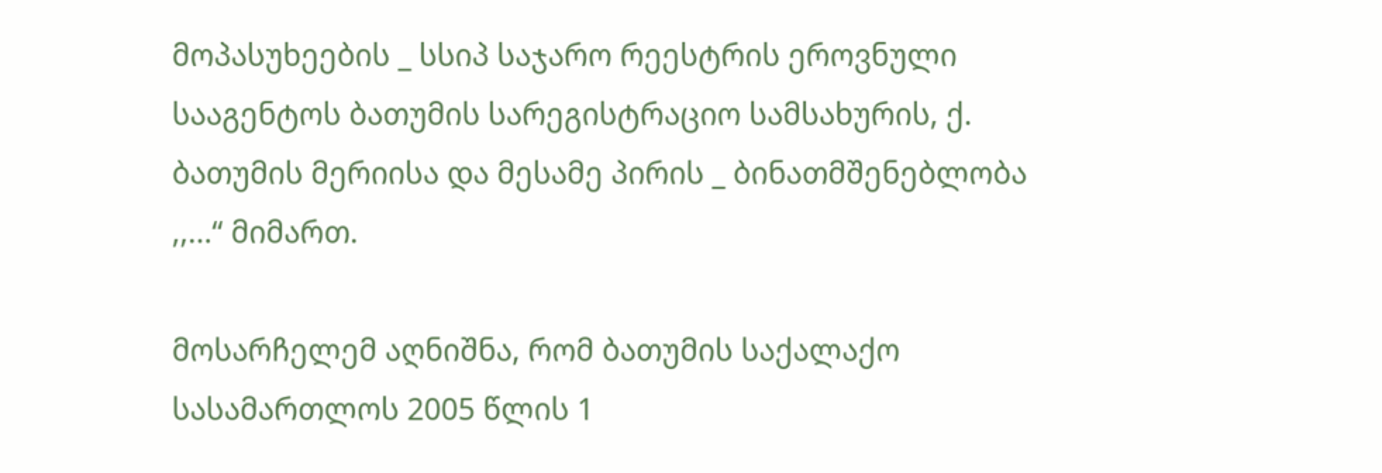მოპასუხეების _ სსიპ საჯარო რეესტრის ეროვნული სააგენტოს ბათუმის სარეგისტრაციო სამსახურის, ქ. ბათუმის მერიისა და მესამე პირის _ ბინათმშენებლობა ,,...“ მიმართ.

მოსარჩელემ აღნიშნა, რომ ბათუმის საქალაქო სასამართლოს 2005 წლის 1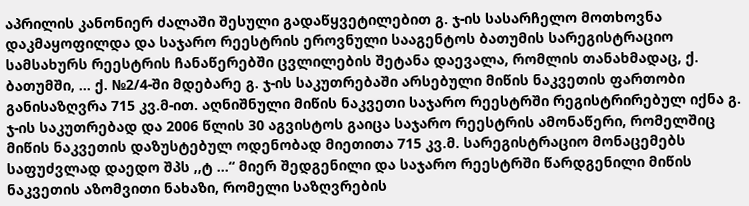აპრილის კანონიერ ძალაში შესული გადაწყვეტილებით გ. ჯ-ის სასარჩელო მოთხოვნა დაკმაყოფილდა და საჯარო რეესტრის ეროვნული სააგენტოს ბათუმის სარეგისტრაციო სამსახურს რეესტრის ჩანაწერებში ცვლილების შეტანა დაევალა, რომლის თანახმადაც, ქ. ბათუმში, ... ქ. №2/4-ში მდებარე გ. ჯ-ის საკუთრებაში არსებული მიწის ნაკვეთის ფართობი განისაზღვრა 715 კვ.მ-ით. აღნიშნული მიწის ნაკვეთი საჯარო რეესტრში რეგისტრირებულ იქნა გ. ჯ-ის საკუთრებად და 2006 წლის 30 აგვისტოს გაიცა საჯარო რეესტრის ამონაწერი, რომელშიც მიწის ნაკვეთის დაზუსტებულ ოდენობად მიეთითა 715 კვ.მ. სარეგისტრაციო მონაცემებს საფუძვლად დაედო შპს ,,ტ ...“ მიერ შედგენილი და საჯარო რეესტრში წარდგენილი მიწის ნაკვეთის აზომვითი ნახაზი, რომელი საზღვრების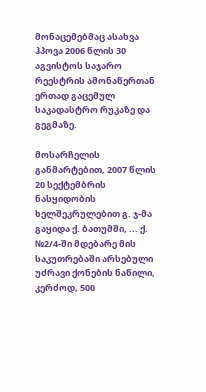მონაცემებმაც ასახვა ჰპოვა 2006 წლის 30 აგვისტოს საჯარო რეესტრის ამონაწერთან ერთად გაცემულ საკადასტრო რუკაზე და გეგმაზე.

მოსარჩელის განმარტებით, 2007 წლის 20 სექტემბრის ნასყიდობის ხელშეკრულებით გ. ჯ-მა გაყიდა ქ. ბათუმში, ... ქ. №2/4-ში მდებარე მის საკუთრებაში არსებული უძრავი ქონების ნაწილი, კერძოდ, 500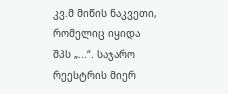კვ.მ მიწის ნაკვეთი, რომელიც იყიდა შპს „...“. საჯარო რეესტრის მიერ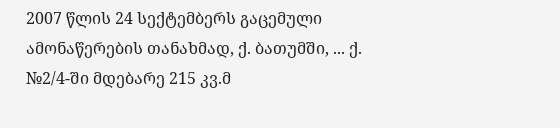2007 წლის 24 სექტემბერს გაცემული ამონაწერების თანახმად, ქ. ბათუმში, ... ქ. №2/4-ში მდებარე 215 კვ.მ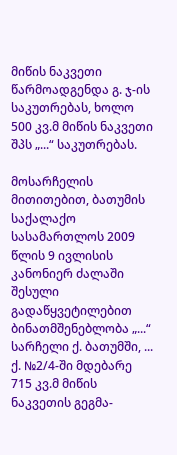მიწის ნაკვეთი წარმოადგენდა გ. ჯ-ის საკუთრებას, ხოლო 500 კვ.მ მიწის ნაკვეთი შპს „...“ საკუთრებას.

მოსარჩელის მითითებით, ბათუმის საქალაქო სასამართლოს 2009 წლის 9 ივლისის კანონიერ ძალაში შესული გადაწყვეტილებით ბინათმშენებლობა „...“ სარჩელი ქ. ბათუმში, ... ქ. №2/4-ში მდებარე 715 კვ.მ მიწის ნაკვეთის გეგმა-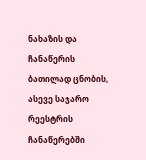ნახაზის და ჩანაწერის ბათილად ცნობის, ასევე საჯარო რეესტრის ჩანაწერებში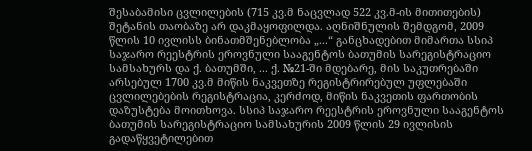შესაბამისი ცვლილების (715 კვ.მ ნაცვლად 522 კვ.მ-ის მითითების) შეტანის თაობაზე არ დაკმაყოფილდა. აღნიშნულის შემდგომ, 2009 წლის 10 ივლისს ბინათმშენებლობა „...“ განცხადებით მიმართა სსიპ საჯარო რეესტრის ეროვნული სააგენტოს ბათუმის სარეგისტრაციო სამსახურს და ქ. ბათუმში, ... ქ. №21-ში მდებარე, მის საკუთრებაში არსებულ 1700 კვ.მ მიწის ნაკვეთზე რეგისტრირებულ უფლებაში ცვლილებების რეგისტრაცია, კერძოდ, მიწის ნაკვეთის ფართობის დაზუსტება მოითხოვა. სსიპ საჯარო რეესტრის ეროვნული სააგენტოს ბათუმის სარეგისტრაციო სამსახურის 2009 წლის 29 ივლისის გადაწყვეტილებით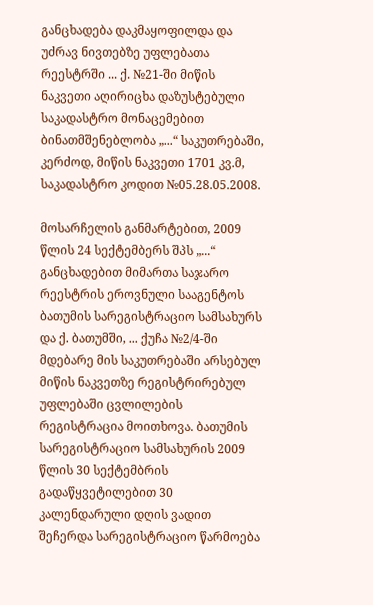განცხადება დაკმაყოფილდა და უძრავ ნივთებზე უფლებათა რეესტრში ... ქ. №21-ში მიწის ნაკვეთი აღირიცხა დაზუსტებული საკადასტრო მონაცემებით ბინათმშენებლობა „...“ საკუთრებაში, კერძოდ, მიწის ნაკვეთი 1701 კვ.მ, საკადასტრო კოდით №05.28.05.2008.

მოსარჩელის განმარტებით, 2009 წლის 24 სექტემბერს შპს „...“ განცხადებით მიმართა საჯარო რეესტრის ეროვნული სააგენტოს ბათუმის სარეგისტრაციო სამსახურს და ქ. ბათუმში, ... ქუჩა №2/4-ში მდებარე მის საკუთრებაში არსებულ მიწის ნაკვეთზე რეგისტრირებულ უფლებაში ცვლილების რეგისტრაცია მოითხოვა. ბათუმის სარეგისტრაციო სამსახურის 2009 წლის 30 სექტემბრის გადაწყვეტილებით 30 კალენდარული დღის ვადით შეჩერდა სარეგისტრაციო წარმოება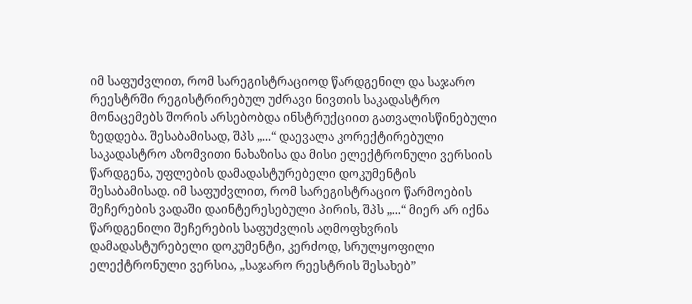იმ საფუძვლით, რომ სარეგისტრაციოდ წარდგენილ და საჯარო რეესტრში რეგისტრირებულ უძრავი ნივთის საკადასტრო მონაცემებს შორის არსებობდა ინსტრუქციით გათვალისწინებული ზედდება. შესაბამისად, შპს „...“ დაევალა კორექტირებული საკადასტრო აზომვითი ნახაზისა და მისი ელექტრონული ვერსიის წარდგენა, უფლების დამადასტურებელი დოკუმენტის შესაბამისად. იმ საფუძვლით, რომ სარეგისტრაციო წარმოების შეჩერების ვადაში დაინტერესებული პირის, შპს „...“ მიერ არ იქნა წარდგენილი შეჩერების საფუძვლის აღმოფხვრის დამადასტურებელი დოკუმენტი, კერძოდ, სრულყოფილი ელექტრონული ვერსია, „საჯარო რეესტრის შესახებ”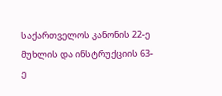საქართველოს კანონის 22-ე მუხლის და ინსტრუქციის 63-ე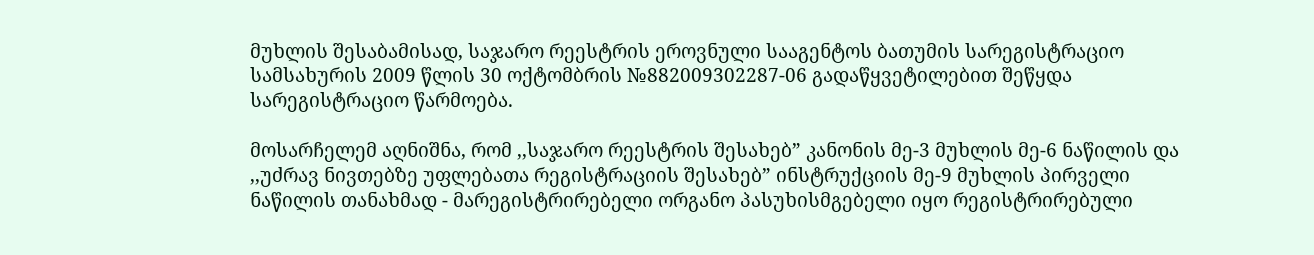მუხლის შესაბამისად, საჯარო რეესტრის ეროვნული სააგენტოს ბათუმის სარეგისტრაციო სამსახურის 2009 წლის 30 ოქტომბრის №882009302287-06 გადაწყვეტილებით შეწყდა სარეგისტრაციო წარმოება.

მოსარჩელემ აღნიშნა, რომ ,,საჯარო რეესტრის შესახებ” კანონის მე-3 მუხლის მე-6 ნაწილის და ,,უძრავ ნივთებზე უფლებათა რეგისტრაციის შესახებ” ინსტრუქციის მე-9 მუხლის პირველი ნაწილის თანახმად - მარეგისტრირებელი ორგანო პასუხისმგებელი იყო რეგისტრირებული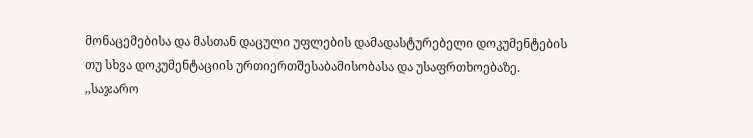მონაცემებისა და მასთან დაცული უფლების დამადასტურებელი დოკუმენტების თუ სხვა დოკუმენტაციის ურთიერთშესაბამისობასა და უსაფრთხოებაზე. ,,საჯარო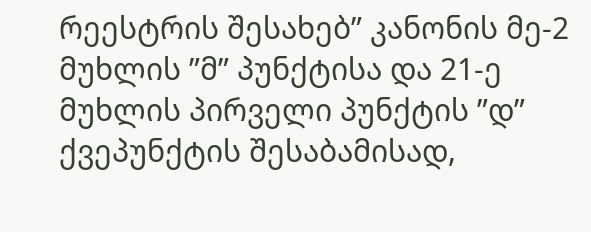რეესტრის შესახებ” კანონის მე-2 მუხლის ”მ” პუნქტისა და 21-ე მუხლის პირველი პუნქტის ”დ” ქვეპუნქტის შესაბამისად,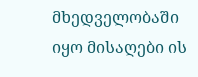მხედველობაში იყო მისაღები ის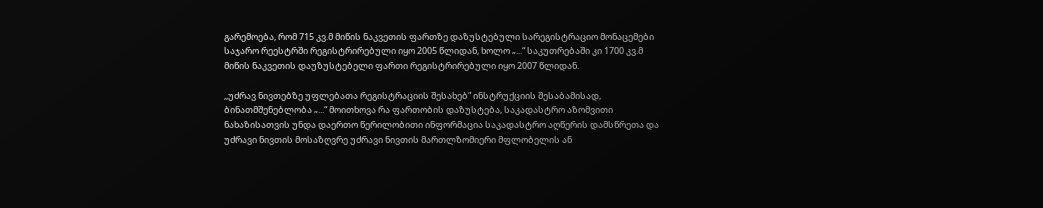გარემოება, რომ 715 კვ.მ მიწის ნაკვეთის ფართზე დაზუსტებული სარეგისტრაციო მონაცემები საჯარო რეესტრში რეგისტრირებული იყო 2005 წლიდან, ხოლო „...“ საკუთრებაში კი 1700 კვ.მ მიწის ნაკვეთის დაუზუსტებელი ფართი რეგისტრირებული იყო 2007 წლიდან.

,,უძრავ ნივთებზე უფლებათა რეგისტრაციის შესახებ” ინსტრუქციის შესაბამისად, ბინათმშენებლობა „...“ მოითხოვა რა ფართობის დაზუსტება, საკადასტრო აზომვითი ნახაზისათვის უნდა დაერთო წერილობითი ინფორმაცია საკადასტრო აღწერის დამსწრეთა და უძრავი ნივთის მოსაზღვრე უძრავი ნივთის მართლზომიერი მფლობელის ან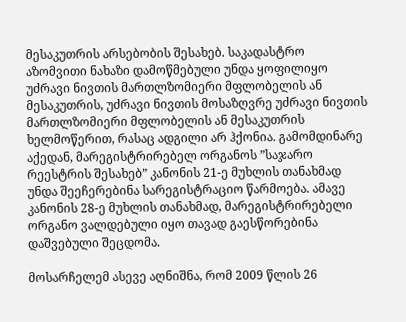მესაკუთრის არსებობის შესახებ. საკადასტრო აზომვითი ნახაზი დამოწმებული უნდა ყოფილიყო უძრავი ნივთის მართლზომიერი მფლობელის ან მესაკუთრის, უძრავი ნივთის მოსაზღვრე უძრავი ნივთის მართლზომიერი მფლობელის ან მესაკუთრის ხელმოწერით, რასაც ადგილი არ ჰქონია. გამომდინარე აქედან, მარეგისტრირებელ ორგანოს ”საჯარო რეესტრის შესახებ” კანონის 21-ე მუხლის თანახმად უნდა შეეჩერებინა სარეგისტრაციო წარმოება. ამავე კანონის 28-ე მუხლის თანახმად, მარეგისტრირებელი ორგანო ვალდებული იყო თავად გაესწორებინა დაშვებული შეცდომა.

მოსარჩელემ ასევე აღნიშნა, რომ 2009 წლის 26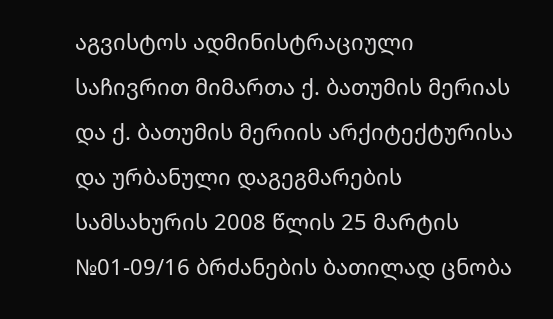აგვისტოს ადმინისტრაციული საჩივრით მიმართა ქ. ბათუმის მერიას და ქ. ბათუმის მერიის არქიტექტურისა და ურბანული დაგეგმარების სამსახურის 2008 წლის 25 მარტის №01-09/16 ბრძანების ბათილად ცნობა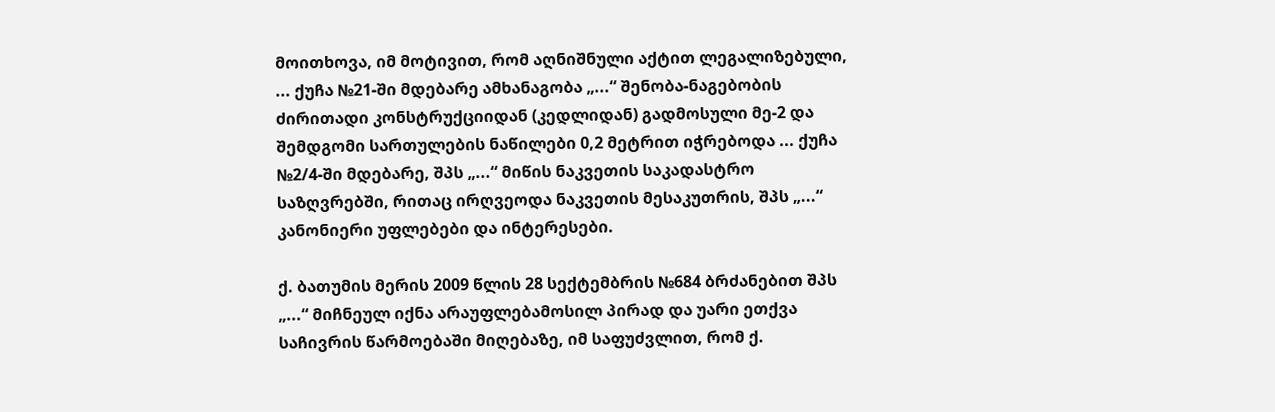მოითხოვა, იმ მოტივით, რომ აღნიშნული აქტით ლეგალიზებული, ... ქუჩა №21-ში მდებარე ამხანაგობა „...“ შენობა-ნაგებობის ძირითადი კონსტრუქციიდან (კედლიდან) გადმოსული მე-2 და შემდგომი სართულების ნაწილები 0,2 მეტრით იჭრებოდა ... ქუჩა №2/4-ში მდებარე, შპს „...“ მიწის ნაკვეთის საკადასტრო საზღვრებში, რითაც ირღვეოდა ნაკვეთის მესაკუთრის, შპს „...“ კანონიერი უფლებები და ინტერესები.

ქ. ბათუმის მერის 2009 წლის 28 სექტემბრის №684 ბრძანებით შპს „...“ მიჩნეულ იქნა არაუფლებამოსილ პირად და უარი ეთქვა საჩივრის წარმოებაში მიღებაზე, იმ საფუძვლით, რომ ქ.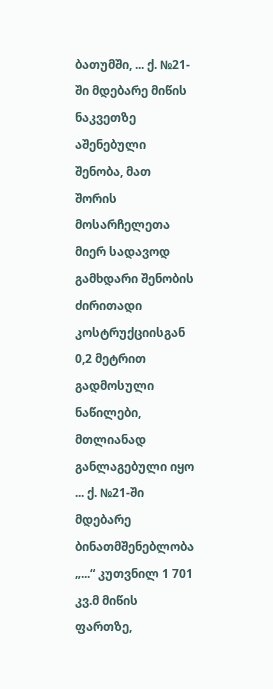ბათუმში, ... ქ. №21-ში მდებარე მიწის ნაკვეთზე აშენებული შენობა, მათ შორის მოსარჩელეთა მიერ სადავოდ გამხდარი შენობის ძირითადი კოსტრუქციისგან 0,2 მეტრით გადმოსული ნაწილები, მთლიანად განლაგებული იყო ... ქ. №21-ში მდებარე ბინათმშენებლობა „...“ კუთვნილ 1 701 კვ.მ მიწის ფართზე,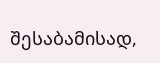შესაბამისად,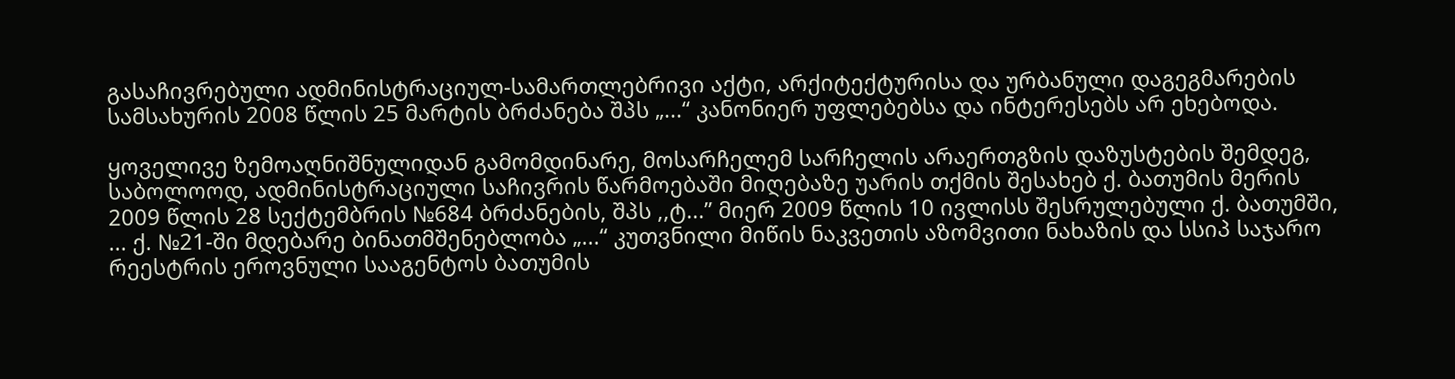გასაჩივრებული ადმინისტრაციულ-სამართლებრივი აქტი, არქიტექტურისა და ურბანული დაგეგმარების სამსახურის 2008 წლის 25 მარტის ბრძანება შპს „...“ კანონიერ უფლებებსა და ინტერესებს არ ეხებოდა.

ყოველივე ზემოაღნიშნულიდან გამომდინარე, მოსარჩელემ სარჩელის არაერთგზის დაზუსტების შემდეგ, საბოლოოდ, ადმინისტრაციული საჩივრის წარმოებაში მიღებაზე უარის თქმის შესახებ ქ. ბათუმის მერის 2009 წლის 28 სექტემბრის №684 ბრძანების, შპს ,,ტ...” მიერ 2009 წლის 10 ივლისს შესრულებული ქ. ბათუმში, ... ქ. №21-ში მდებარე ბინათმშენებლობა „...“ კუთვნილი მიწის ნაკვეთის აზომვითი ნახაზის და სსიპ საჯარო რეესტრის ეროვნული სააგენტოს ბათუმის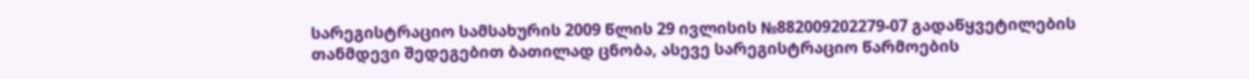სარეგისტრაციო სამსახურის 2009 წლის 29 ივლისის №882009202279-07 გადაწყვეტილების თანმდევი შედეგებით ბათილად ცნობა, ასევე სარეგისტრაციო წარმოების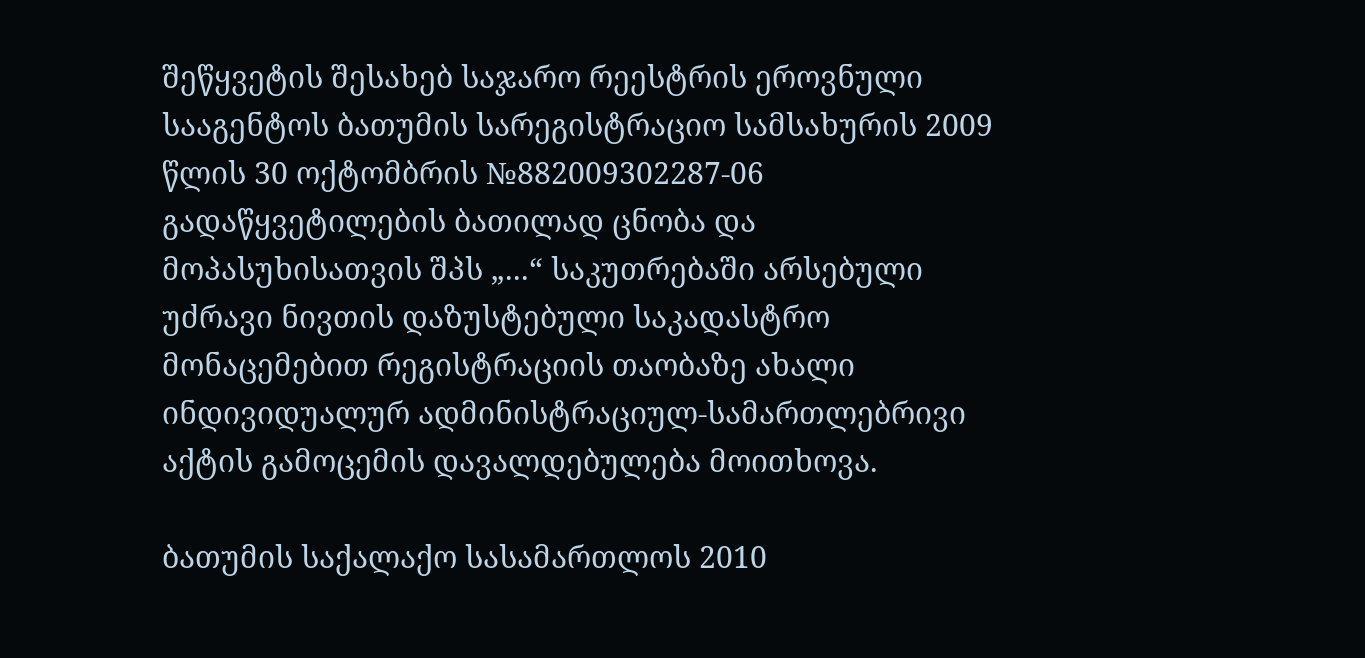შეწყვეტის შესახებ საჯარო რეესტრის ეროვნული სააგენტოს ბათუმის სარეგისტრაციო სამსახურის 2009 წლის 30 ოქტომბრის №882009302287-06 გადაწყვეტილების ბათილად ცნობა და მოპასუხისათვის შპს „...“ საკუთრებაში არსებული უძრავი ნივთის დაზუსტებული საკადასტრო მონაცემებით რეგისტრაციის თაობაზე ახალი ინდივიდუალურ ადმინისტრაციულ-სამართლებრივი აქტის გამოცემის დავალდებულება მოითხოვა.

ბათუმის საქალაქო სასამართლოს 2010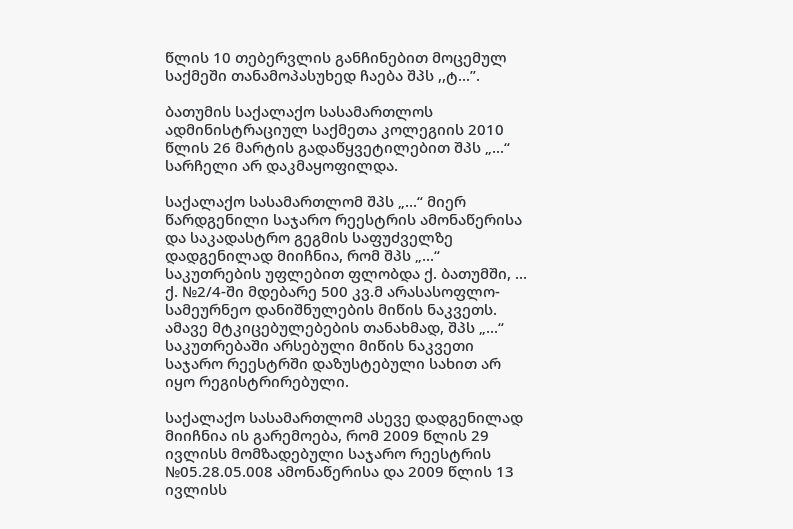წლის 10 თებერვლის განჩინებით მოცემულ საქმეში თანამოპასუხედ ჩაება შპს ,,ტ...”.

ბათუმის საქალაქო სასამართლოს ადმინისტრაციულ საქმეთა კოლეგიის 2010 წლის 26 მარტის გადაწყვეტილებით შპს „...“ სარჩელი არ დაკმაყოფილდა.

საქალაქო სასამართლომ შპს „...“ მიერ წარდგენილი საჯარო რეესტრის ამონაწერისა და საკადასტრო გეგმის საფუძველზე დადგენილად მიიჩნია, რომ შპს „...“ საკუთრების უფლებით ფლობდა ქ. ბათუმში, ... ქ. №2/4-ში მდებარე 500 კვ.მ არასასოფლო-სამეურნეო დანიშნულების მიწის ნაკვეთს. ამავე მტკიცებულებების თანახმად, შპს „...“ საკუთრებაში არსებული მიწის ნაკვეთი საჯარო რეესტრში დაზუსტებული სახით არ იყო რეგისტრირებული.

საქალაქო სასამართლომ ასევე დადგენილად მიიჩნია ის გარემოება, რომ 2009 წლის 29 ივლისს მომზადებული საჯარო რეესტრის №05.28.05.008 ამონაწერისა და 2009 წლის 13 ივლისს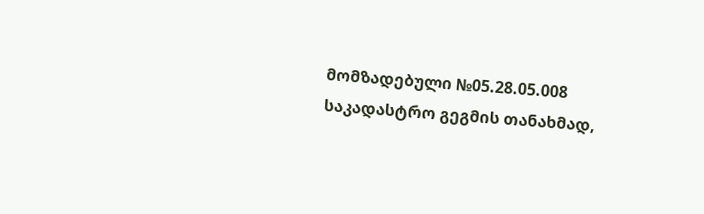მომზადებული №05.28.05.008 საკადასტრო გეგმის თანახმად,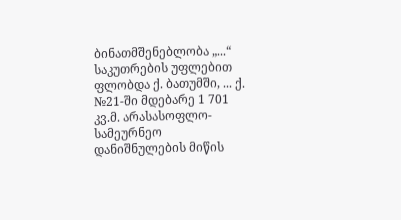ბინათმშენებლობა „...“ საკუთრების უფლებით ფლობდა ქ. ბათუმში, ... ქ. №21-ში მდებარე 1 701 კვ.მ. არასასოფლო-სამეურნეო დანიშნულების მიწის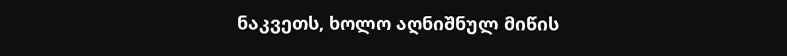ნაკვეთს, ხოლო აღნიშნულ მიწის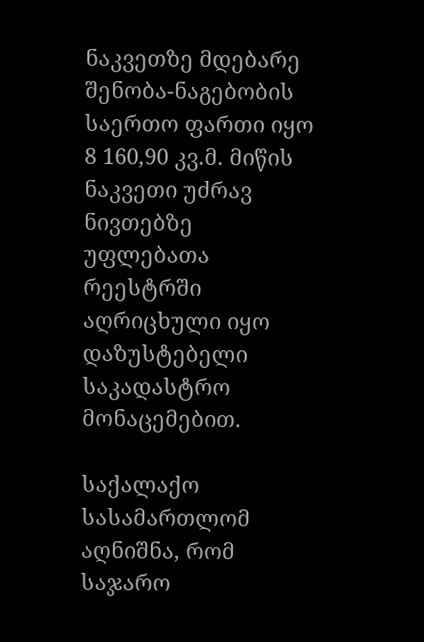ნაკვეთზე მდებარე შენობა-ნაგებობის საერთო ფართი იყო 8 160,90 კვ.მ. მიწის ნაკვეთი უძრავ ნივთებზე უფლებათა რეესტრში აღრიცხული იყო დაზუსტებელი საკადასტრო მონაცემებით.

საქალაქო სასამართლომ აღნიშნა, რომ საჯარო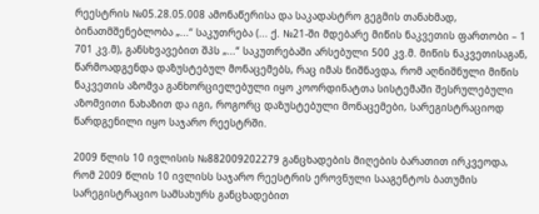რეესტრის №05.28.05.008 ამონაწერისა და საკადასტრო გეგმის თანახმად, ბინათმშენებლობა „...“ საკუთრება (... ქ. №21-ში მდებარე მიწის ნაკვეთის ფართობი – 1 701 კვ.მ), განსხვავებით შპს „...“ საკუთრებაში არსებული 500 კვ.მ. მიწის ნაკვეთისაგან, წარმოადგენდა დაზუსტებულ მონაცემებს, რაც იმას ნიშნავდა, რომ აღნიშნული მიწის ნაკვეთის აზომვა განხორციელებული იყო კოორდინატთა სისტემაში შესრულებული აზომვითი ნახაზით და იგი, როგორც დაზუსტებული მონაცემები, სარეგისტრაციოდ წარდგენილი იყო საჯარო რეესტრში.

2009 წლის 10 ივლისის №882009202279 განცხადების მიღების ბარათით ირკვეოდა, რომ 2009 წლის 10 ივლისს საჯარო რეესტრის ეროვნული სააგენტოს ბათუმის სარეგისტრაციო სამსახურს განცხადებით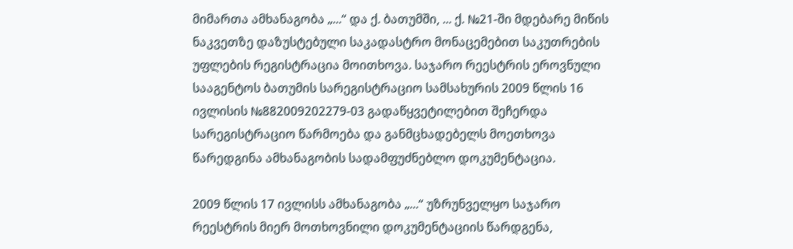მიმართა ამხანაგობა „...“ და ქ. ბათუმში, ... ქ. №21-ში მდებარე მიწის ნაკვეთზე დაზუსტებული საკადასტრო მონაცემებით საკუთრების უფლების რეგისტრაცია მოითხოვა. საჯარო რეესტრის ეროვნული სააგენტოს ბათუმის სარეგისტრაციო სამსახურის 2009 წლის 16 ივლისის №882009202279-03 გადაწყვეტილებით შეჩერდა სარეგისტრაციო წარმოება და განმცხადებელს მოეთხოვა წარედგინა ამხანაგობის სადამფუძნებლო დოკუმენტაცია.

2009 წლის 17 ივლისს ამხანაგობა „...“ უზრუნველყო საჯარო რეესტრის მიერ მოთხოვნილი დოკუმენტაციის წარდგენა,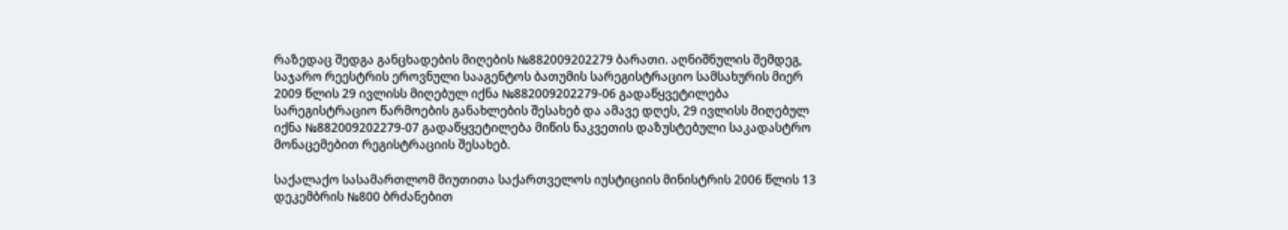რაზედაც შედგა განცხადების მიღების №882009202279 ბარათი. აღნიშნულის შემდეგ, საჯარო რეესტრის ეროვნული სააგენტოს ბათუმის სარეგისტრაციო სამსახურის მიერ 2009 წლის 29 ივლისს მიღებულ იქნა №882009202279-06 გადაწყვეტილება სარეგისტრაციო წარმოების განახლების შესახებ და ამავე დღეს, 29 ივლისს მიღებულ იქნა №882009202279-07 გადაწყვეტილება მიწის ნაკვეთის დაზუსტებული საკადასტრო მონაცემებით რეგისტრაციის შესახებ.

საქალაქო სასამართლომ მიუთითა საქართველოს იუსტიციის მინისტრის 2006 წლის 13 დეკემბრის №800 ბრძანებით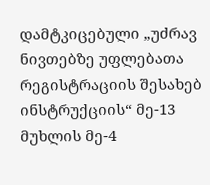დამტკიცებული „უძრავ ნივთებზე უფლებათა რეგისტრაციის შესახებ ინსტრუქციის“ მე-13 მუხლის მე-4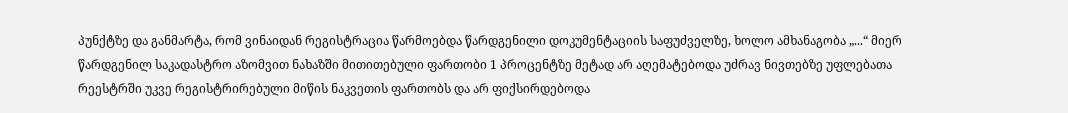პუნქტზე და განმარტა, რომ ვინაიდან რეგისტრაცია წარმოებდა წარდგენილი დოკუმენტაციის საფუძველზე, ხოლო ამხანაგობა „...“ მიერ წარდგენილ საკადასტრო აზომვით ნახაზში მითითებული ფართობი 1 პროცენტზე მეტად არ აღემატებოდა უძრავ ნივთებზე უფლებათა რეესტრში უკვე რეგისტრირებული მიწის ნაკვეთის ფართობს და არ ფიქსირდებოდა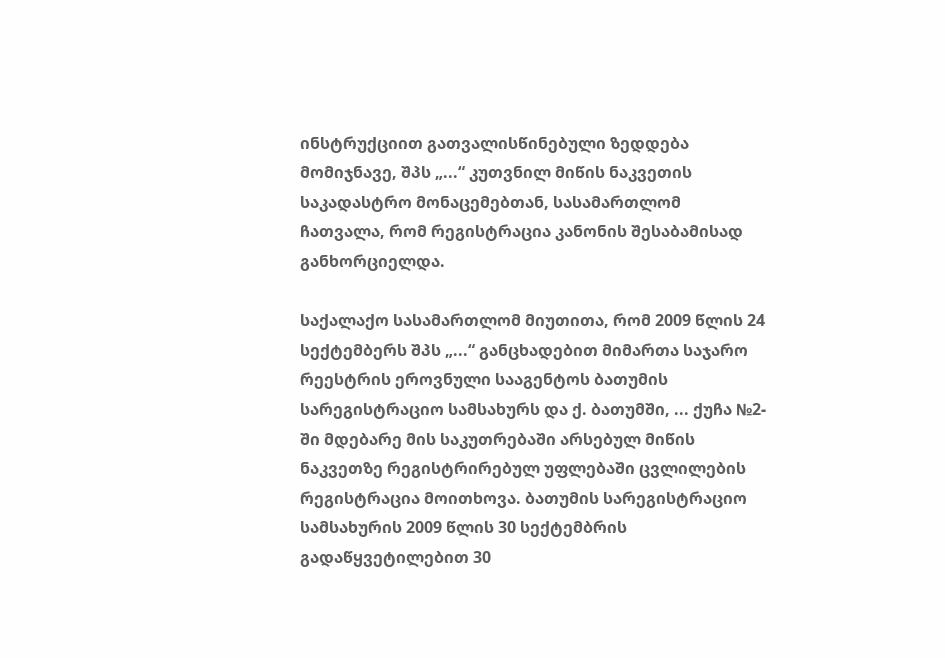ინსტრუქციით გათვალისწინებული ზედდება მომიჯნავე, შპს „...“ კუთვნილ მიწის ნაკვეთის საკადასტრო მონაცემებთან, სასამართლომ ჩათვალა, რომ რეგისტრაცია კანონის შესაბამისად განხორციელდა.

საქალაქო სასამართლომ მიუთითა, რომ 2009 წლის 24 სექტემბერს შპს „...“ განცხადებით მიმართა საჯარო რეესტრის ეროვნული სააგენტოს ბათუმის სარეგისტრაციო სამსახურს და ქ. ბათუმში, ... ქუჩა №2-ში მდებარე მის საკუთრებაში არსებულ მიწის ნაკვეთზე რეგისტრირებულ უფლებაში ცვლილების რეგისტრაცია მოითხოვა. ბათუმის სარეგისტრაციო სამსახურის 2009 წლის 30 სექტემბრის გადაწყვეტილებით 30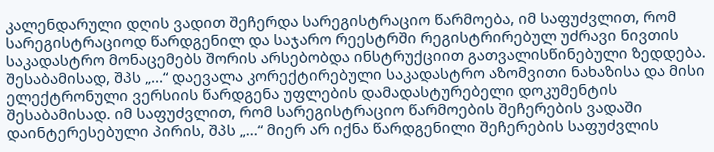კალენდარული დღის ვადით შეჩერდა სარეგისტრაციო წარმოება, იმ საფუძვლით, რომ სარეგისტრაციოდ წარდგენილ და საჯარო რეესტრში რეგისტრირებულ უძრავი ნივთის საკადასტრო მონაცემებს შორის არსებობდა ინსტრუქციით გათვალისწინებული ზედდება. შესაბამისად, შპს „...“ დაევალა კორექტირებული საკადასტრო აზომვითი ნახაზისა და მისი ელექტრონული ვერსიის წარდგენა უფლების დამადასტურებელი დოკუმენტის შესაბამისად. იმ საფუძვლით, რომ სარეგისტრაციო წარმოების შეჩერების ვადაში დაინტერესებული პირის, შპს „...“ მიერ არ იქნა წარდგენილი შეჩერების საფუძვლის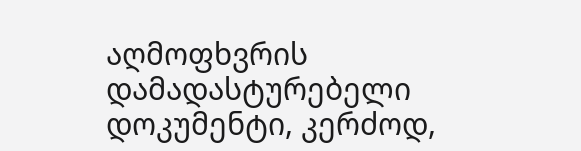აღმოფხვრის დამადასტურებელი დოკუმენტი, კერძოდ,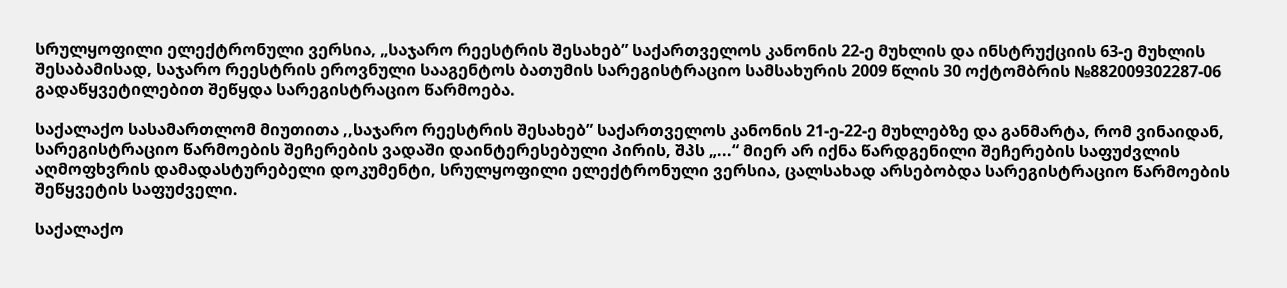სრულყოფილი ელექტრონული ვერსია, „საჯარო რეესტრის შესახებ” საქართველოს კანონის 22-ე მუხლის და ინსტრუქციის 63-ე მუხლის შესაბამისად, საჯარო რეესტრის ეროვნული სააგენტოს ბათუმის სარეგისტრაციო სამსახურის 2009 წლის 30 ოქტომბრის №882009302287-06 გადაწყვეტილებით შეწყდა სარეგისტრაციო წარმოება.

საქალაქო სასამართლომ მიუთითა ,,საჯარო რეესტრის შესახებ” საქართველოს კანონის 21-ე-22-ე მუხლებზე და განმარტა, რომ ვინაიდან, სარეგისტრაციო წარმოების შეჩერების ვადაში დაინტერესებული პირის, შპს „...“ მიერ არ იქნა წარდგენილი შეჩერების საფუძვლის აღმოფხვრის დამადასტურებელი დოკუმენტი, სრულყოფილი ელექტრონული ვერსია, ცალსახად არსებობდა სარეგისტრაციო წარმოების შეწყვეტის საფუძველი.

საქალაქო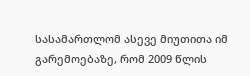სასამართლომ ასევე მიუთითა იმ გარემოებაზე, რომ 2009 წლის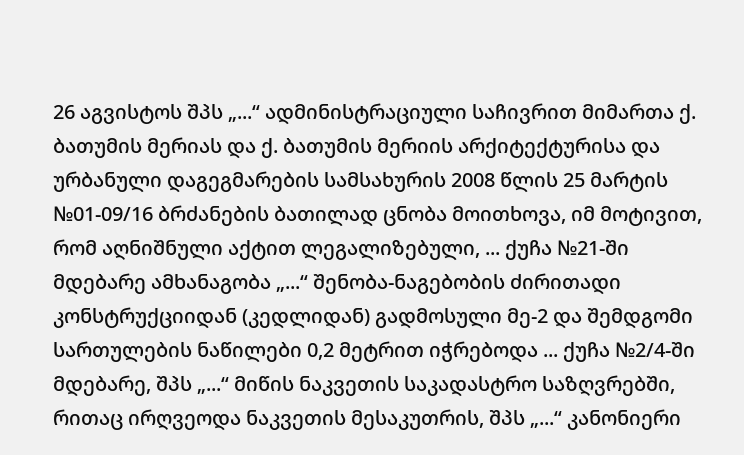26 აგვისტოს შპს „...“ ადმინისტრაციული საჩივრით მიმართა ქ. ბათუმის მერიას და ქ. ბათუმის მერიის არქიტექტურისა და ურბანული დაგეგმარების სამსახურის 2008 წლის 25 მარტის №01-09/16 ბრძანების ბათილად ცნობა მოითხოვა, იმ მოტივით, რომ აღნიშნული აქტით ლეგალიზებული, ... ქუჩა №21-ში მდებარე ამხანაგობა „...“ შენობა-ნაგებობის ძირითადი კონსტრუქციიდან (კედლიდან) გადმოსული მე-2 და შემდგომი სართულების ნაწილები 0,2 მეტრით იჭრებოდა ... ქუჩა №2/4-ში მდებარე, შპს „...“ მიწის ნაკვეთის საკადასტრო საზღვრებში, რითაც ირღვეოდა ნაკვეთის მესაკუთრის, შპს „...“ კანონიერი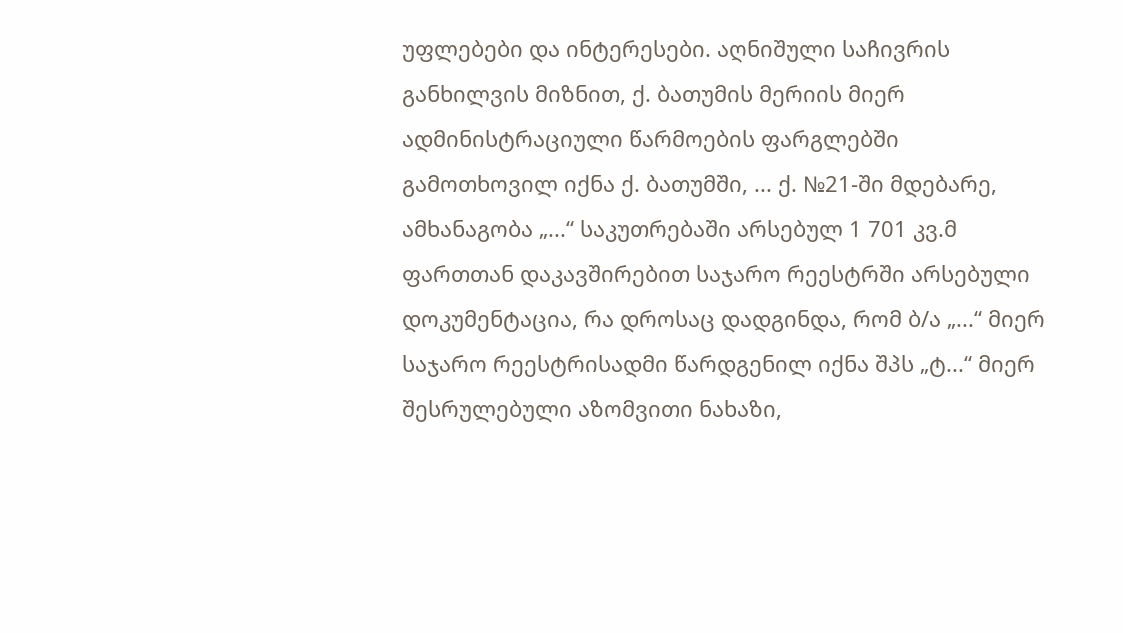უფლებები და ინტერესები. აღნიშული საჩივრის განხილვის მიზნით, ქ. ბათუმის მერიის მიერ ადმინისტრაციული წარმოების ფარგლებში გამოთხოვილ იქნა ქ. ბათუმში, ... ქ. №21-ში მდებარე, ამხანაგობა „...“ საკუთრებაში არსებულ 1 701 კვ.მ ფართთან დაკავშირებით საჯარო რეესტრში არსებული დოკუმენტაცია, რა დროსაც დადგინდა, რომ ბ/ა „...“ მიერ საჯარო რეესტრისადმი წარდგენილ იქნა შპს „ტ...“ მიერ შესრულებული აზომვითი ნახაზი,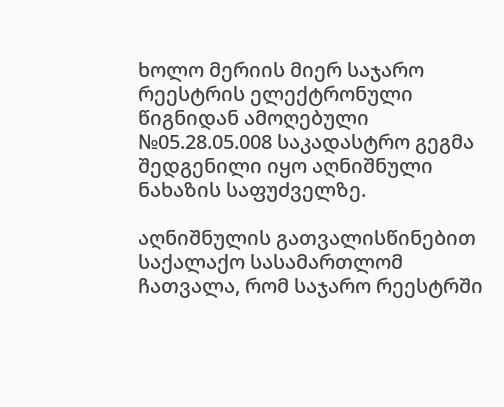ხოლო მერიის მიერ საჯარო რეესტრის ელექტრონული წიგნიდან ამოღებული №05.28.05.008 საკადასტრო გეგმა შედგენილი იყო აღნიშნული ნახაზის საფუძველზე.

აღნიშნულის გათვალისწინებით საქალაქო სასამართლომ ჩათვალა, რომ საჯარო რეესტრში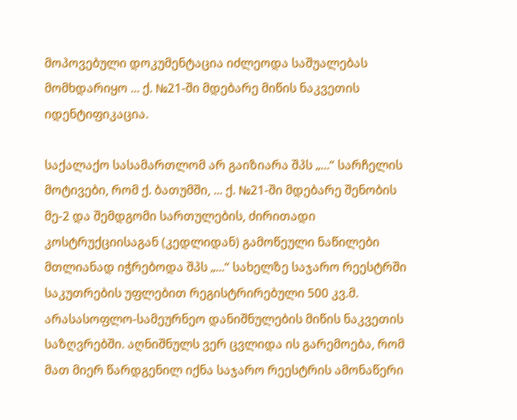მოპოვებული დოკუმენტაცია იძლეოდა საშუალებას მომხდარიყო ... ქ. №21-ში მდებარე მიწის ნაკვეთის იდენტიფიკაცია.

საქალაქო სასამართლომ არ გაიზიარა შპს „...“ სარჩელის მოტივები, რომ ქ. ბათუმში, ... ქ. №21-ში მდებარე შენობის მე-2 და შემდგომი სართულების, ძირითადი კოსტრუქციისაგან (კედლიდან) გამოწეული ნაწილები მთლიანად იჭრებოდა შპს „...“ სახელზე საჯარო რეესტრში საკუთრების უფლებით რეგისტრირებული 500 კვ.მ. არასასოფლო-სამეურნეო დანიშნულების მიწის ნაკვეთის საზღვრებში. აღნიშნულს ვერ ცვლიდა ის გარემოება, რომ მათ მიერ წარდგენილ იქნა საჯარო რეესტრის ამონაწერი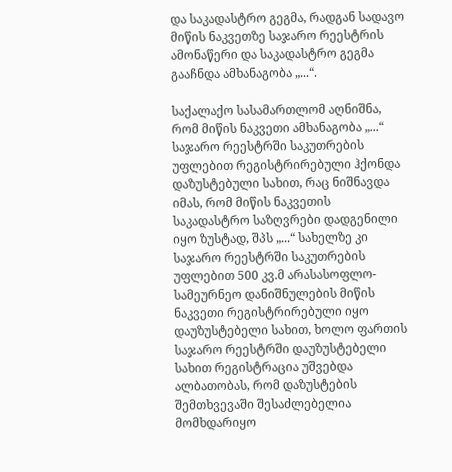და საკადასტრო გეგმა, რადგან სადავო მიწის ნაკვეთზე საჯარო რეესტრის ამონაწერი და საკადასტრო გეგმა გააჩნდა ამხანაგობა „...“.

საქალაქო სასამართლომ აღნიშნა, რომ მიწის ნაკვეთი ამხანაგობა „...“ საჯარო რეესტრში საკუთრების უფლებით რეგისტრირებული ჰქონდა დაზუსტებული სახით, რაც ნიშნავდა იმას, რომ მიწის ნაკვეთის საკადასტრო საზღვრები დადგენილი იყო ზუსტად, შპს „...“ სახელზე კი საჯარო რეესტრში საკუთრების უფლებით 500 კვ.მ არასასოფლო-სამეურნეო დანიშნულების მიწის ნაკვეთი რეგისტრირებული იყო დაუზუსტებელი სახით, ხოლო ფართის საჯარო რეესტრში დაუზუსტებელი სახით რეგისტრაცია უშვებდა ალბათობას, რომ დაზუსტების შემთხვევაში შესაძლებელია მომხდარიყო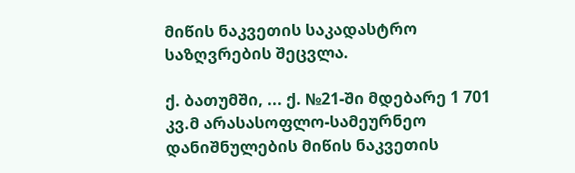მიწის ნაკვეთის საკადასტრო საზღვრების შეცვლა.

ქ. ბათუმში, ... ქ. №21-ში მდებარე 1 701 კვ.მ არასასოფლო-სამეურნეო დანიშნულების მიწის ნაკვეთის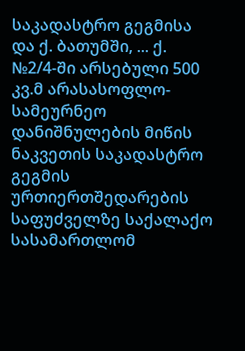საკადასტრო გეგმისა და ქ. ბათუმში, ... ქ. №2/4-ში არსებული 500 კვ.მ არასასოფლო-სამეურნეო დანიშნულების მიწის ნაკვეთის საკადასტრო გეგმის ურთიერთშედარების საფუძველზე საქალაქო სასამართლომ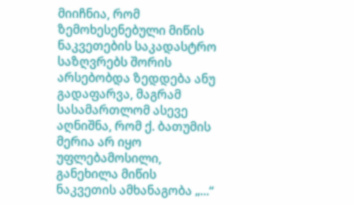მიიჩნია, რომ ზემოხესენებული მიწის ნაკვეთების საკადასტრო საზღვრებს შორის არსებობდა ზედდება ანუ გადაფარვა, მაგრამ სასამართლომ ასევე აღნიშნა, რომ ქ. ბათუმის მერია არ იყო უფლებამოსილი, განეხილა მიწის ნაკვეთის ამხანაგობა „...“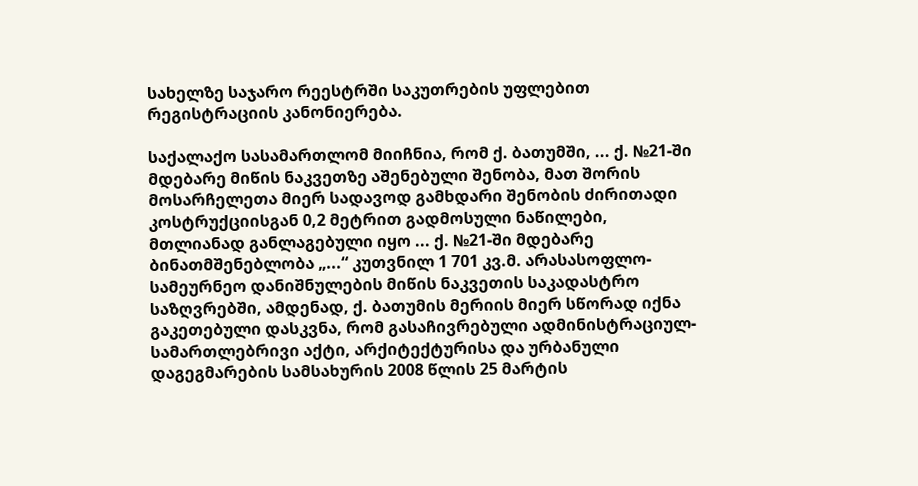სახელზე საჯარო რეესტრში საკუთრების უფლებით რეგისტრაციის კანონიერება.

საქალაქო სასამართლომ მიიჩნია, რომ ქ. ბათუმში, ... ქ. №21-ში მდებარე მიწის ნაკვეთზე აშენებული შენობა, მათ შორის მოსარჩელეთა მიერ სადავოდ გამხდარი შენობის ძირითადი კოსტრუქციისგან 0,2 მეტრით გადმოსული ნაწილები, მთლიანად განლაგებული იყო ... ქ. №21-ში მდებარე ბინათმშენებლობა „...“ კუთვნილ 1 701 კვ.მ. არასასოფლო-სამეურნეო დანიშნულების მიწის ნაკვეთის საკადასტრო საზღვრებში, ამდენად, ქ. ბათუმის მერიის მიერ სწორად იქნა გაკეთებული დასკვნა, რომ გასაჩივრებული ადმინისტრაციულ-სამართლებრივი აქტი, არქიტექტურისა და ურბანული დაგეგმარების სამსახურის 2008 წლის 25 მარტის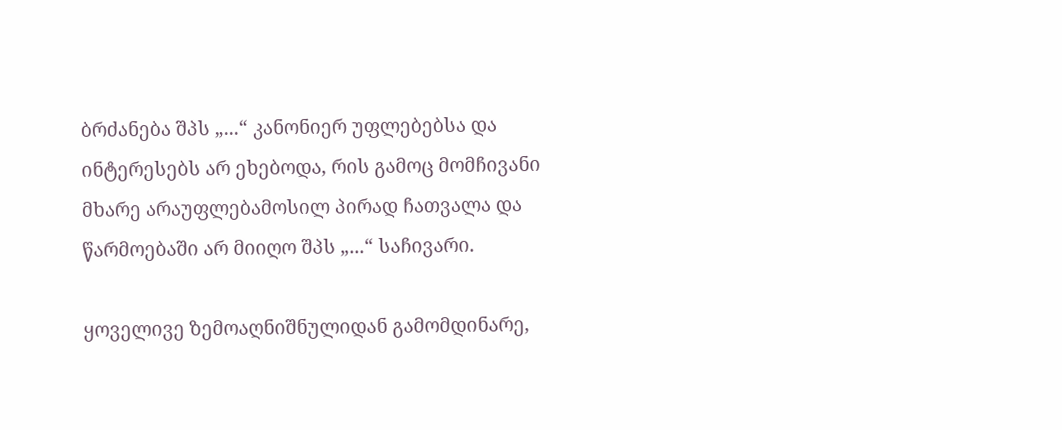ბრძანება შპს „...“ კანონიერ უფლებებსა და ინტერესებს არ ეხებოდა, რის გამოც მომჩივანი მხარე არაუფლებამოსილ პირად ჩათვალა და წარმოებაში არ მიიღო შპს „...“ საჩივარი.

ყოველივე ზემოაღნიშნულიდან გამომდინარე,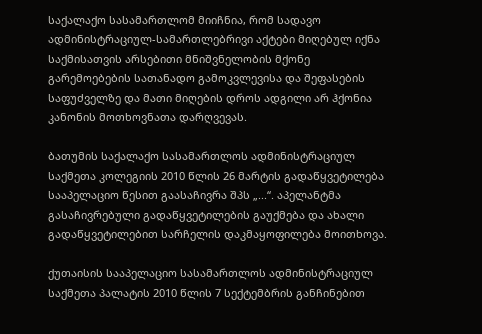საქალაქო სასამართლომ მიიჩნია, რომ სადავო ადმინისტრაციულ-სამართლებრივი აქტები მიღებულ იქნა საქმისათვის არსებითი მნიშვნელობის მქონე გარემოებების სათანადო გამოკვლევისა და შეფასების საფუძველზე და მათი მიღების დროს ადგილი არ ჰქონია კანონის მოთხოვნათა დარღვევას.

ბათუმის საქალაქო სასამართლოს ადმინისტრაციულ საქმეთა კოლეგიის 2010 წლის 26 მარტის გადაწყვეტილება სააპელაციო წესით გაასაჩივრა შპს „...“. აპელანტმა გასაჩივრებული გადაწყვეტილების გაუქმება და ახალი გადაწყვეტილებით სარჩელის დაკმაყოფილება მოითხოვა.

ქუთაისის სააპელაციო სასამართლოს ადმინისტრაციულ საქმეთა პალატის 2010 წლის 7 სექტემბრის განჩინებით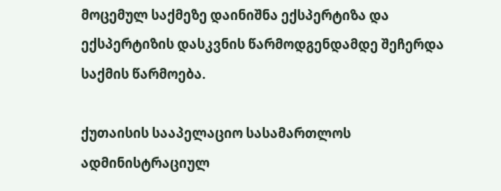მოცემულ საქმეზე დაინიშნა ექსპერტიზა და ექსპერტიზის დასკვნის წარმოდგენდამდე შეჩერდა საქმის წარმოება.

ქუთაისის სააპელაციო სასამართლოს ადმინისტრაციულ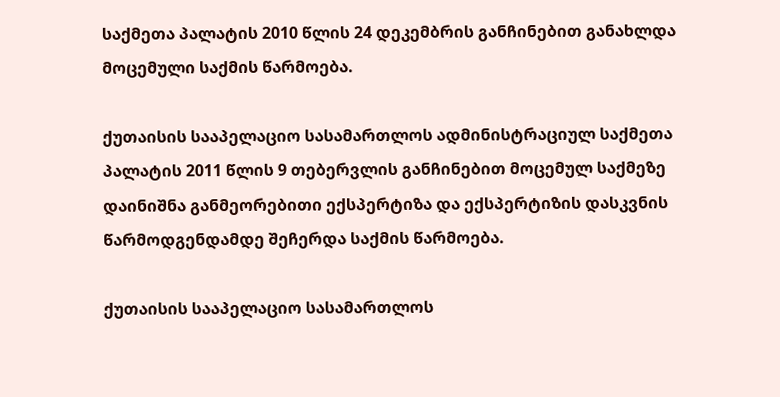საქმეთა პალატის 2010 წლის 24 დეკემბრის განჩინებით განახლდა მოცემული საქმის წარმოება.

ქუთაისის სააპელაციო სასამართლოს ადმინისტრაციულ საქმეთა პალატის 2011 წლის 9 თებერვლის განჩინებით მოცემულ საქმეზე დაინიშნა განმეორებითი ექსპერტიზა და ექსპერტიზის დასკვნის წარმოდგენდამდე შეჩერდა საქმის წარმოება.

ქუთაისის სააპელაციო სასამართლოს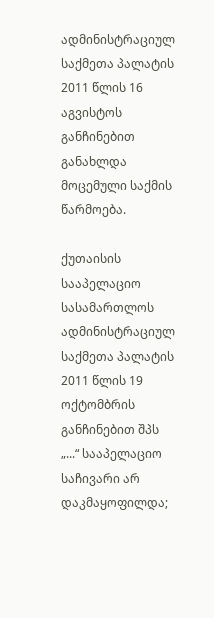ადმინისტრაციულ საქმეთა პალატის 2011 წლის 16 აგვისტოს განჩინებით განახლდა მოცემული საქმის წარმოება.

ქუთაისის სააპელაციო სასამართლოს ადმინისტრაციულ საქმეთა პალატის 2011 წლის 19 ოქტომბრის განჩინებით შპს „...“ სააპელაციო საჩივარი არ დაკმაყოფილდა;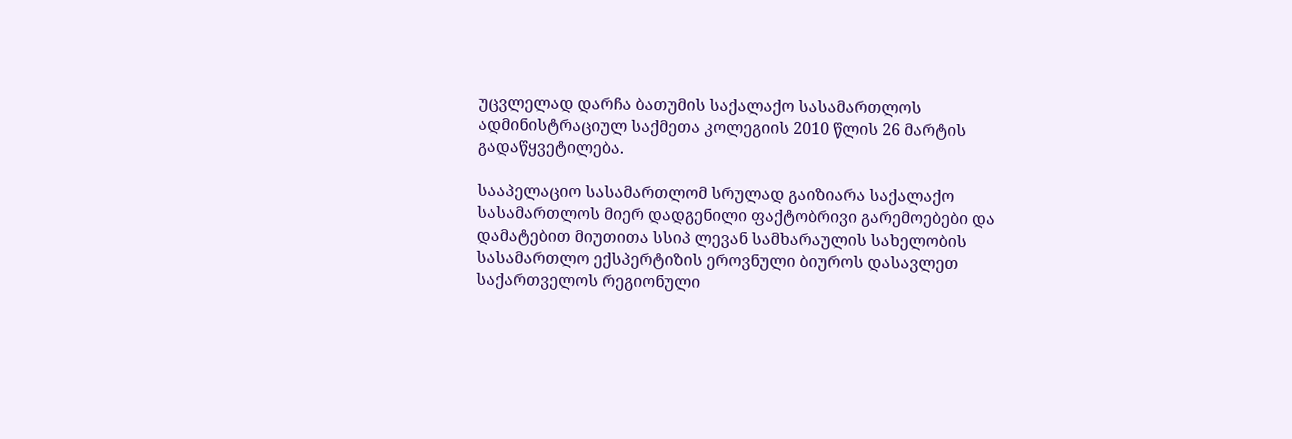უცვლელად დარჩა ბათუმის საქალაქო სასამართლოს ადმინისტრაციულ საქმეთა კოლეგიის 2010 წლის 26 მარტის გადაწყვეტილება.

სააპელაციო სასამართლომ სრულად გაიზიარა საქალაქო სასამართლოს მიერ დადგენილი ფაქტობრივი გარემოებები და დამატებით მიუთითა სსიპ ლევან სამხარაულის სახელობის სასამართლო ექსპერტიზის ეროვნული ბიუროს დასავლეთ საქართველოს რეგიონული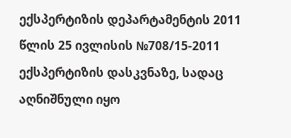ექსპერტიზის დეპარტამენტის 2011 წლის 25 ივლისის №708/15-2011 ექსპერტიზის დასკვნაზე, სადაც აღნიშნული იყო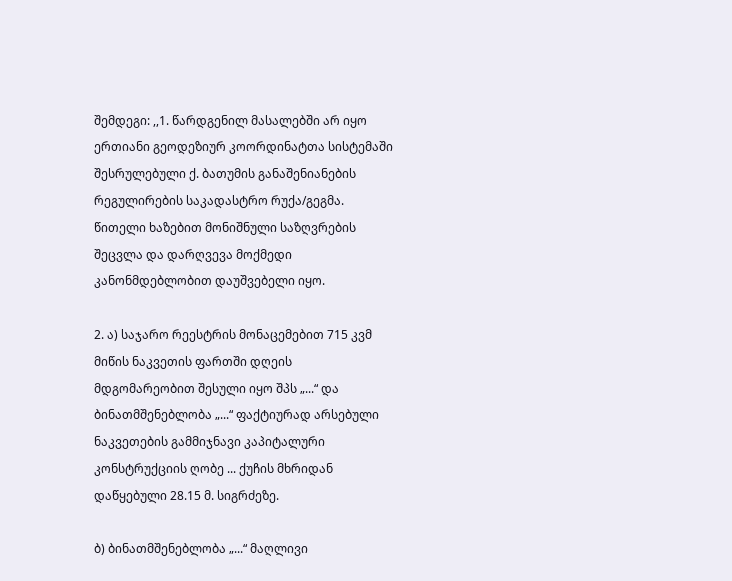შემდეგი: ,,1. წარდგენილ მასალებში არ იყო ერთიანი გეოდეზიურ კოორდინატთა სისტემაში შესრულებული ქ. ბათუმის განაშენიანების რეგულირების საკადასტრო რუქა/გეგმა. წითელი ხაზებით მონიშნული საზღვრების შეცვლა და დარღვევა მოქმედი კანონმდებლობით დაუშვებელი იყო.

2. ა) საჯარო რეესტრის მონაცემებით 715 კვმ მიწის ნაკვეთის ფართში დღეის მდგომარეობით შესული იყო შპს „...“ და ბინათმშენებლობა „...“ ფაქტიურად არსებული ნაკვეთების გამმიჯნავი კაპიტალური კონსტრუქციის ღობე ... ქუჩის მხრიდან დაწყებული 28.15 მ. სიგრძეზე.

ბ) ბინათმშენებლობა „...“ მაღლივი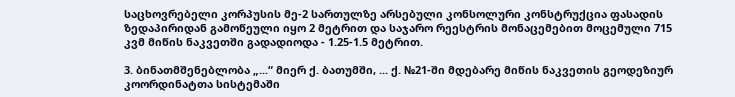საცხოვრებელი კორპუსის მე-2 სართულზე არსებული კონსოლური კონსტრუქცია ფასადის ზედაპირიდან გამოწეული იყო 2 მეტრით და საჯარო რეესტრის მონაცემებით მოცემული 715 კვმ მიწის ნაკვეთში გადადიოდა - 1.25-1.5 მეტრით.

3. ბინათმშენებლობა „...“ მიერ ქ. ბათუმში, ... ქ. №21-ში მდებარე მიწის ნაკვეთის გეოდეზიურ კოორდინატთა სისტემაში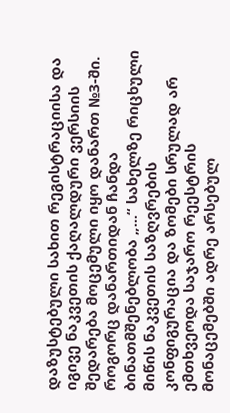დაზუსტებული სახით რეგისტრაციისა და იგივე ნაკვეთის ქაღალდური ვერსიის შედარება მოცემული იყო დანართ №3-ში. როგორც დანართიდან ჩანდა ბინათმშენებლობა „...“ სახელზე რიცხული მიწის ნაკვეთის საზღვრების კონფიგურაცია და ზომები სრულად არ ემთხვეოდა საჯარო რეესტრის მონაცემებში ადრე არსებულ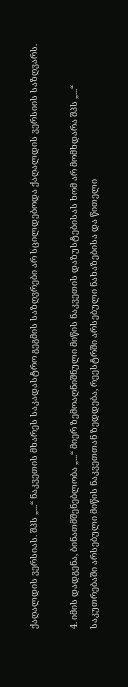ქაღალდის ვერსიას. შპს „...“ ნაკვეთის მხარეს საკადასტრო გეგმის საზღვრები არ სცილდებოდა ქაღალდის ვერსიის საზღვარს.

4. იმის დადგენა, ბინათმშენებლობა „...“ მიერ ზემოაღნიშნული მიწის ნაკვეთის დაზუსტებისას ხომ არ მომხდარა შპს „...“ საკუთრებაში არსებული მიწის ნაკვეთთან ზედდება, რეესტრში არსებული ნახაზებისა და წითელი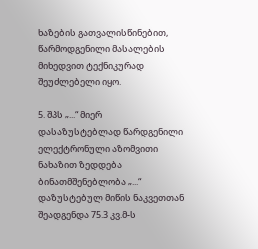ხაზების გათვალისწინებით, წარმოდგენილი მასალების მიხედვით ტექნიკურად შეუძლებელი იყო.

5. შპს „...“ მიერ დასაზუსტებლად წარდგენილი ელექტრონული აზომვითი ნახაზით ზედდება ბინათმშენებლობა „...“ დაზუსტებულ მიწის ნაკვეთთან შეადგენდა 75.3 კვ.მ-ს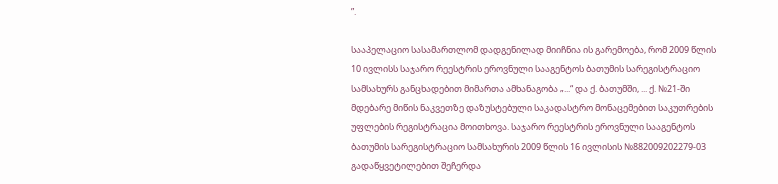”.

სააპელაციო სასამართლომ დადგენილად მიიჩნია ის გარემოება, რომ 2009 წლის 10 ივლისს საჯარო რეესტრის ეროვნული სააგენტოს ბათუმის სარეგისტრაციო სამსახურს განცხადებით მიმართა ამხანაგობა „...“ და ქ. ბათუმში, ... ქ. №21-ში მდებარე მიწის ნაკვეთზე დაზუსტებული საკადასტრო მონაცემებით საკუთრების უფლების რეგისტრაცია მოითხოვა. საჯარო რეესტრის ეროვნული სააგენტოს ბათუმის სარეგისტრაციო სამსახურის 2009 წლის 16 ივლისის №882009202279-03 გადაწყვეტილებით შეჩერდა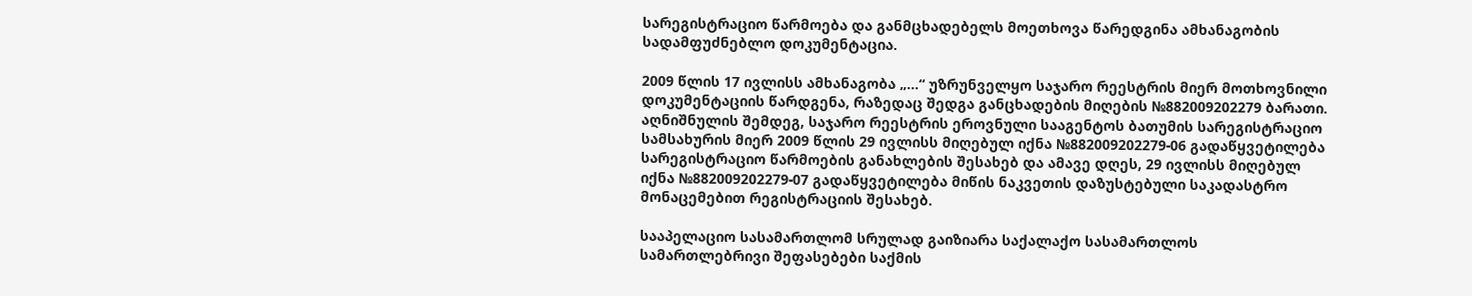სარეგისტრაციო წარმოება და განმცხადებელს მოეთხოვა წარედგინა ამხანაგობის სადამფუძნებლო დოკუმენტაცია.

2009 წლის 17 ივლისს ამხანაგობა „...“ უზრუნველყო საჯარო რეესტრის მიერ მოთხოვნილი დოკუმენტაციის წარდგენა, რაზედაც შედგა განცხადების მიღების №882009202279 ბარათი. აღნიშნულის შემდეგ, საჯარო რეესტრის ეროვნული სააგენტოს ბათუმის სარეგისტრაციო სამსახურის მიერ 2009 წლის 29 ივლისს მიღებულ იქნა №882009202279-06 გადაწყვეტილება სარეგისტრაციო წარმოების განახლების შესახებ და ამავე დღეს, 29 ივლისს მიღებულ იქნა №882009202279-07 გადაწყვეტილება მიწის ნაკვეთის დაზუსტებული საკადასტრო მონაცემებით რეგისტრაციის შესახებ.

სააპელაციო სასამართლომ სრულად გაიზიარა საქალაქო სასამართლოს სამართლებრივი შეფასებები საქმის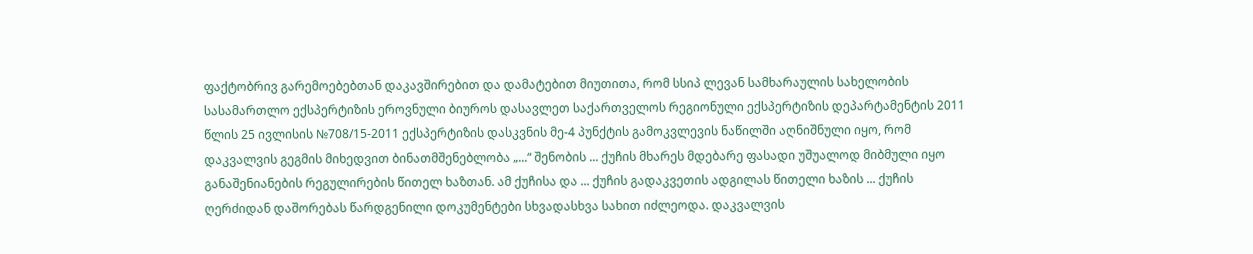ფაქტობრივ გარემოებებთან დაკავშირებით და დამატებით მიუთითა, რომ სსიპ ლევან სამხარაულის სახელობის სასამართლო ექსპერტიზის ეროვნული ბიუროს დასავლეთ საქართველოს რეგიონული ექსპერტიზის დეპარტამენტის 2011 წლის 25 ივლისის №708/15-2011 ექსპერტიზის დასკვნის მე-4 პუნქტის გამოკვლევის ნაწილში აღნიშნული იყო, რომ დაკვალვის გეგმის მიხედვით ბინათმშენებლობა „...“ შენობის ... ქუჩის მხარეს მდებარე ფასადი უშუალოდ მიბმული იყო განაშენიანების რეგულირების წითელ ხაზთან. ამ ქუჩისა და ... ქუჩის გადაკვეთის ადგილას წითელი ხაზის ... ქუჩის ღერძიდან დაშორებას წარდგენილი დოკუმენტები სხვადასხვა სახით იძლეოდა. დაკვალვის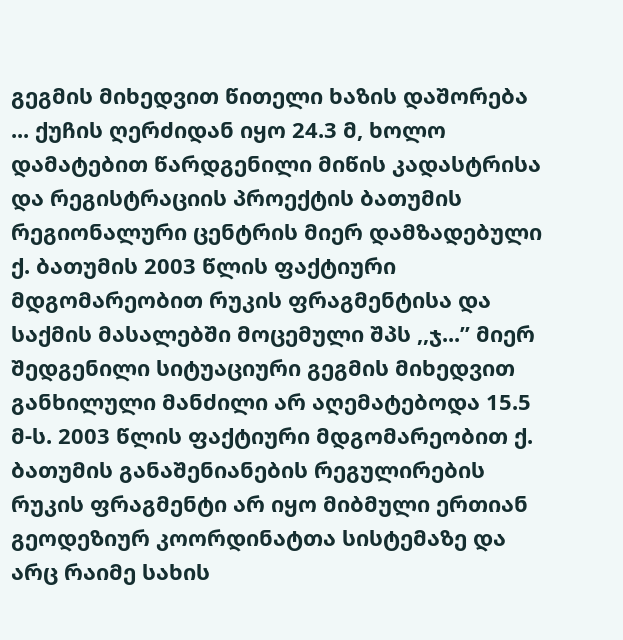გეგმის მიხედვით წითელი ხაზის დაშორება ... ქუჩის ღერძიდან იყო 24.3 მ, ხოლო დამატებით წარდგენილი მიწის კადასტრისა და რეგისტრაციის პროექტის ბათუმის რეგიონალური ცენტრის მიერ დამზადებული ქ. ბათუმის 2003 წლის ფაქტიური მდგომარეობით რუკის ფრაგმენტისა და საქმის მასალებში მოცემული შპს ,,ჯ...” მიერ შედგენილი სიტუაციური გეგმის მიხედვით განხილული მანძილი არ აღემატებოდა 15.5 მ-ს. 2003 წლის ფაქტიური მდგომარეობით ქ. ბათუმის განაშენიანების რეგულირების რუკის ფრაგმენტი არ იყო მიბმული ერთიან გეოდეზიურ კოორდინატთა სისტემაზე და არც რაიმე სახის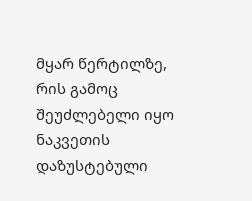მყარ წერტილზე, რის გამოც შეუძლებელი იყო ნაკვეთის დაზუსტებული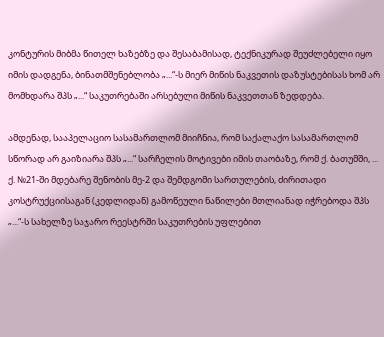კონტურის მიბმა წითელ ხაზებზე და შესაბამისად, ტექნიკურად შეუძლებელი იყო იმის დადგენა, ბინათმშენებლობა „...“-ს მიერ მიწის ნაკვეთის დაზუსტებისას ხომ არ მომხდარა შპს „...“ საკუთრებაში არსებული მიწის ნაკვეთთან ზედდება.

ამდენად, სააპელაციო სასამართლომ მიიჩნია, რომ საქალაქო სასამართლომ სწორად არ გაიზიარა შპს „...“ სარჩელის მოტივები იმის თაობაზე, რომ ქ. ბათუმში, ... ქ. №21-ში მდებარე შენობის მე-2 და შემდგომი სართულების, ძირითადი კოსტრუქციისაგან (კედლიდან) გამოწეული ნაწილები მთლიანად იჭრებოდა შპს „...“-ს სახელზე საჯარო რეესტრში საკუთრების უფლებით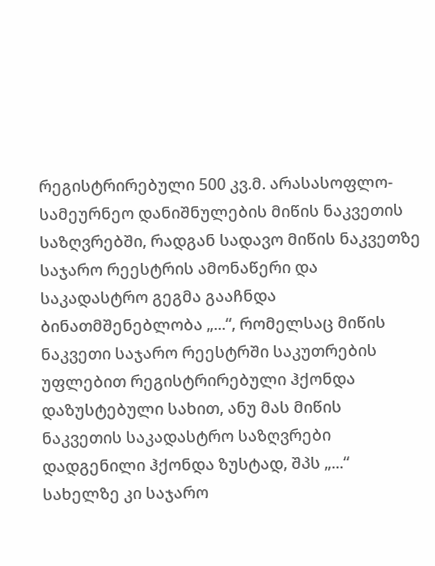რეგისტრირებული 500 კვ.მ. არასასოფლო-სამეურნეო დანიშნულების მიწის ნაკვეთის საზღვრებში, რადგან სადავო მიწის ნაკვეთზე საჯარო რეესტრის ამონაწერი და საკადასტრო გეგმა გააჩნდა ბინათმშენებლობა „...“, რომელსაც მიწის ნაკვეთი საჯარო რეესტრში საკუთრების უფლებით რეგისტრირებული ჰქონდა დაზუსტებული სახით, ანუ მას მიწის ნაკვეთის საკადასტრო საზღვრები დადგენილი ჰქონდა ზუსტად, შპს „...“ სახელზე კი საჯარო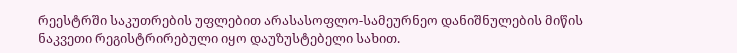რეესტრში საკუთრების უფლებით არასასოფლო-სამეურნეო დანიშნულების მიწის ნაკვეთი რეგისტრირებული იყო დაუზუსტებელი სახით.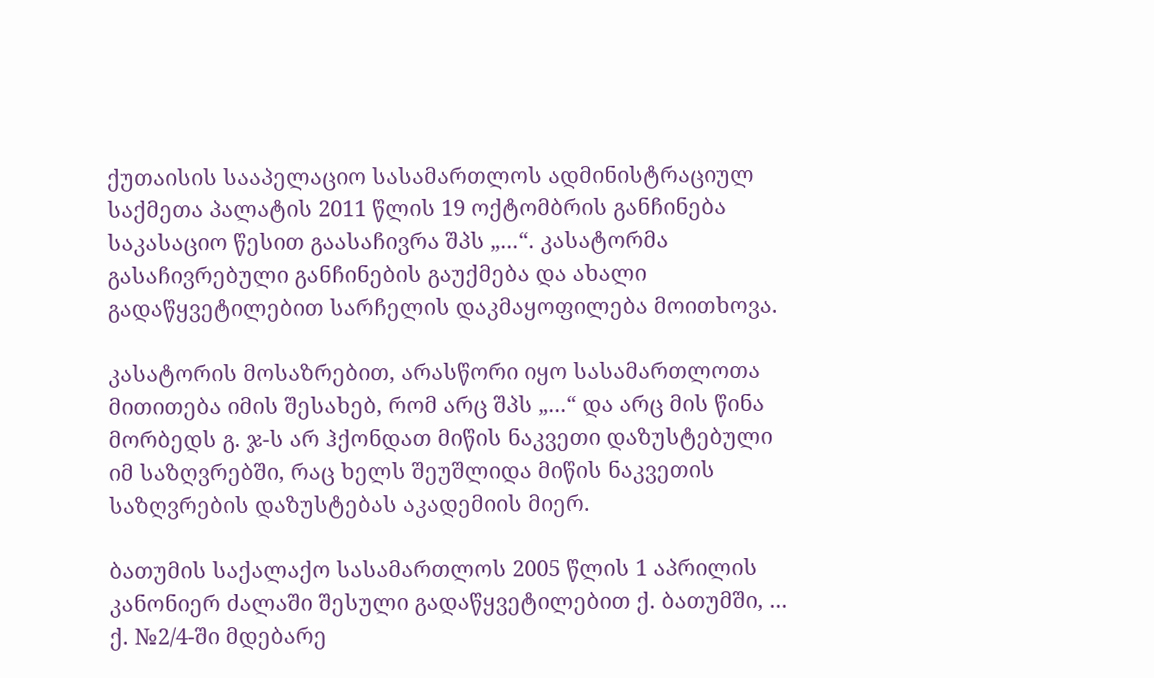ქუთაისის სააპელაციო სასამართლოს ადმინისტრაციულ საქმეთა პალატის 2011 წლის 19 ოქტომბრის განჩინება საკასაციო წესით გაასაჩივრა შპს „...“. კასატორმა გასაჩივრებული განჩინების გაუქმება და ახალი გადაწყვეტილებით სარჩელის დაკმაყოფილება მოითხოვა.

კასატორის მოსაზრებით, არასწორი იყო სასამართლოთა მითითება იმის შესახებ, რომ არც შპს „...“ და არც მის წინა მორბედს გ. ჯ-ს არ ჰქონდათ მიწის ნაკვეთი დაზუსტებული იმ საზღვრებში, რაც ხელს შეუშლიდა მიწის ნაკვეთის საზღვრების დაზუსტებას აკადემიის მიერ.

ბათუმის საქალაქო სასამართლოს 2005 წლის 1 აპრილის კანონიერ ძალაში შესული გადაწყვეტილებით ქ. ბათუმში, ... ქ. №2/4-ში მდებარე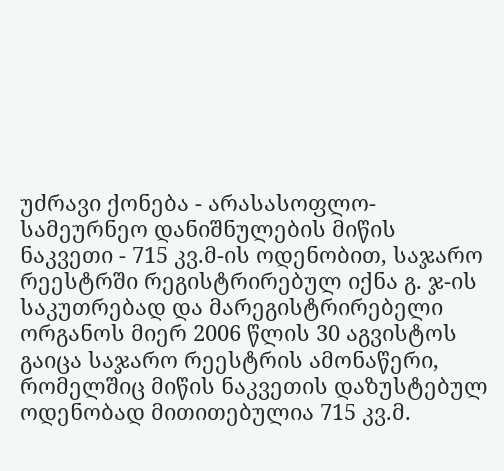უძრავი ქონება - არასასოფლო-სამეურნეო დანიშნულების მიწის ნაკვეთი - 715 კვ.მ-ის ოდენობით, საჯარო რეესტრში რეგისტრირებულ იქნა გ. ჯ-ის საკუთრებად და მარეგისტრირებელი ორგანოს მიერ 2006 წლის 30 აგვისტოს გაიცა საჯარო რეესტრის ამონაწერი, რომელშიც მიწის ნაკვეთის დაზუსტებულ ოდენობად მითითებულია 715 კვ.მ.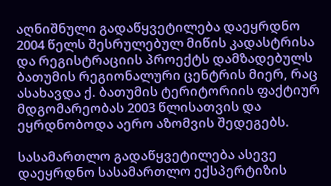აღნიშნული გადაწყვეტილება დაეყრდნო 2004 წელს შესრულებულ მიწის კადასტრისა და რეგისტრაციის პროექტს დამზადებულს ბათუმის რეგიონალური ცენტრის მიერ, რაც ასახავდა ქ. ბათუმის ტერიტორიის ფაქტიურ მდგომარეობას 2003 წლისათვის და ეყრდნობოდა აერო აზომვის შედეგებს.

სასამართლო გადაწყვეტილება ასევე დაეყრდნო სასამართლო ექსპერტიზის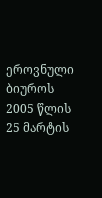ეროვნული ბიუროს 2005 წლის 25 მარტის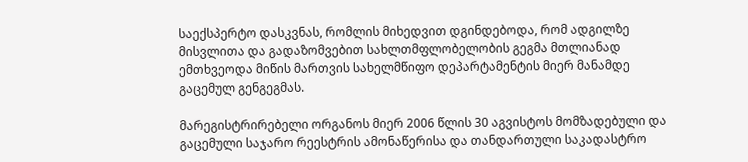საექსპერტო დასკვნას, რომლის მიხედვით დგინდებოდა, რომ ადგილზე მისვლითა და გადაზომვებით სახლთმფლობელობის გეგმა მთლიანად ემთხვეოდა მიწის მართვის სახელმწიფო დეპარტამენტის მიერ მანამდე გაცემულ გენგეგმას.

მარეგისტრირებელი ორგანოს მიერ 2006 წლის 30 აგვისტოს მომზადებული და გაცემული საჯარო რეესტრის ამონაწერისა და თანდართული საკადასტრო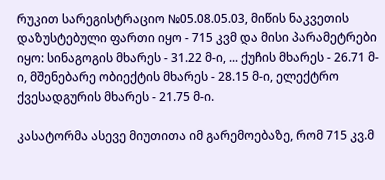რუკით სარეგისტრაციო №05.08.05.03, მიწის ნაკვეთის დაზუსტებული ფართი იყო - 715 კვმ და მისი პარამეტრები იყო: სინაგოგის მხარეს - 31.22 მ-ი, ... ქუჩის მხარეს - 26.71 მ-ი, მშენებარე ობიექტის მხარეს - 28.15 მ-ი, ელექტრო ქვესადგურის მხარეს - 21.75 მ-ი.

კასატორმა ასევე მიუთითა იმ გარემოებაზე, რომ 715 კვ.მ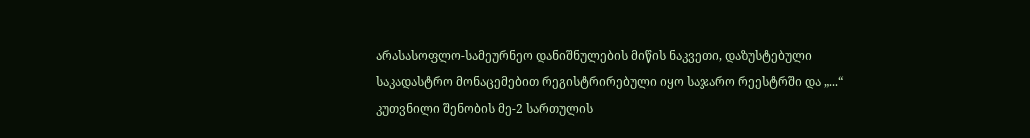არასასოფლო-სამეურნეო დანიშნულების მიწის ნაკვეთი, დაზუსტებული საკადასტრო მონაცემებით რეგისტრირებული იყო საჯარო რეესტრში და „...“ კუთვნილი შენობის მე-2 სართულის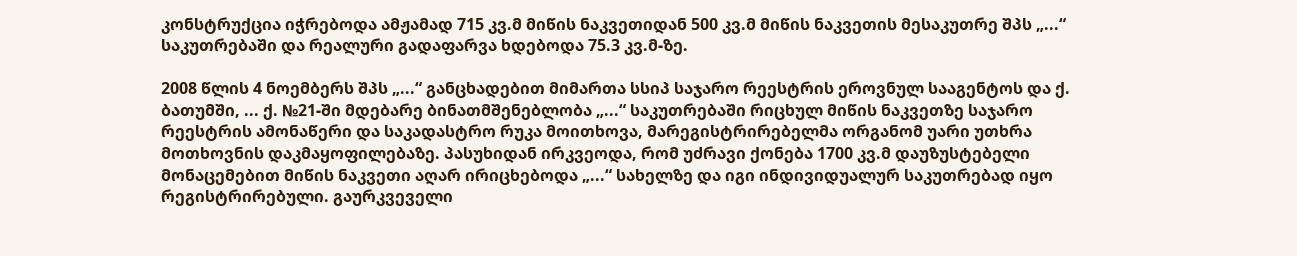კონსტრუქცია იჭრებოდა ამჟამად 715 კვ.მ მიწის ნაკვეთიდან 500 კვ.მ მიწის ნაკვეთის მესაკუთრე შპს „...“ საკუთრებაში და რეალური გადაფარვა ხდებოდა 75.3 კვ.მ-ზე.

2008 წლის 4 ნოემბერს შპს „...“ განცხადებით მიმართა სსიპ საჯარო რეესტრის ეროვნულ სააგენტოს და ქ. ბათუმში, ... ქ. №21-ში მდებარე ბინათმშენებლობა „...“ საკუთრებაში რიცხულ მიწის ნაკვეთზე საჯარო რეესტრის ამონაწერი და საკადასტრო რუკა მოითხოვა, მარეგისტრირებელმა ორგანომ უარი უთხრა მოთხოვნის დაკმაყოფილებაზე. პასუხიდან ირკვეოდა, რომ უძრავი ქონება 1700 კვ.მ დაუზუსტებელი მონაცემებით მიწის ნაკვეთი აღარ ირიცხებოდა „...“ სახელზე და იგი ინდივიდუალურ საკუთრებად იყო რეგისტრირებული. გაურკვეველი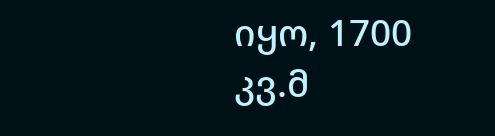იყო, 1700 კვ.მ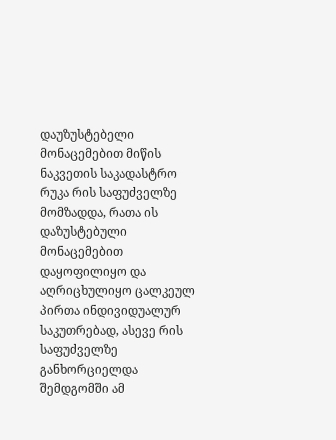დაუზუსტებელი მონაცემებით მიწის ნაკვეთის საკადასტრო რუკა რის საფუძველზე მომზადდა, რათა ის დაზუსტებული მონაცემებით დაყოფილიყო და აღრიცხულიყო ცალკეულ პირთა ინდივიდუალურ საკუთრებად, ასევე რის საფუძველზე განხორციელდა შემდგომში ამ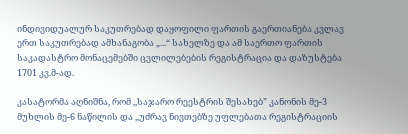ინდივიდუალურ საკუთრებად დაყოფილი ფართის გაერთიანება კვლავ ერთ საკუთრებად ამხანაგობა „...“ სახელზე და ამ საერთო ფართის საკადასტრო მონაცემებში ცვლილებების რეგისტრაცია და დაზუსტება 1701 კვ.მ-ად.

კასატორმა აღნიშნა, რომ ,,საჯარო რეესტრის შესახებ” კანონის მე-3 მუხლის მე-6 ნაწილის და ,,უძრავ ნივთებზე უფლებათა რეგისტრაციის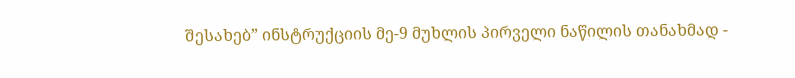შესახებ” ინსტრუქციის მე-9 მუხლის პირველი ნაწილის თანახმად -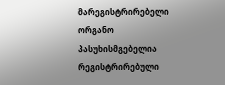მარეგისტრირებელი ორგანო პასუხისმგებელია რეგისტრირებული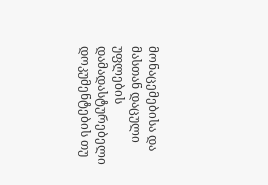მონაცემებისა და მასთან დაცული უფლების დამადასტურებელი დოკუმენტების თუ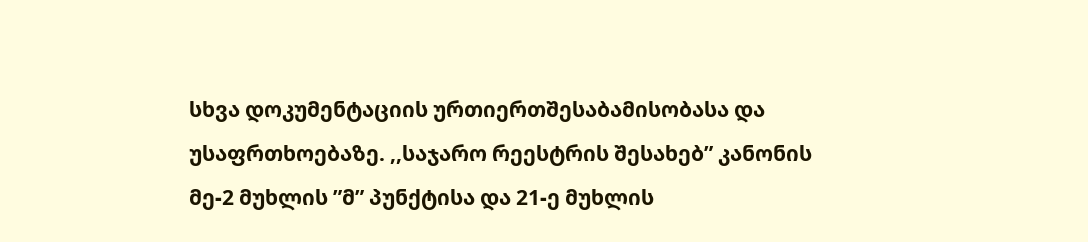სხვა დოკუმენტაციის ურთიერთშესაბამისობასა და უსაფრთხოებაზე. ,,საჯარო რეესტრის შესახებ” კანონის მე-2 მუხლის ”მ” პუნქტისა და 21-ე მუხლის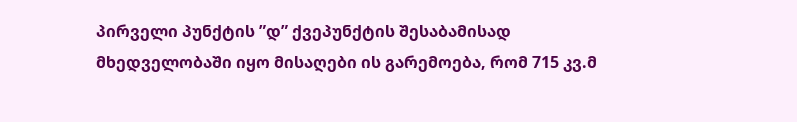პირველი პუნქტის ”დ” ქვეპუნქტის შესაბამისად მხედველობაში იყო მისაღები ის გარემოება, რომ 715 კვ.მ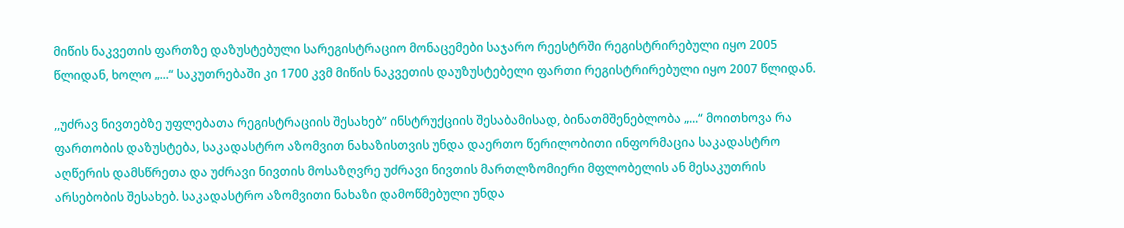მიწის ნაკვეთის ფართზე დაზუსტებული სარეგისტრაციო მონაცემები საჯარო რეესტრში რეგისტრირებული იყო 2005 წლიდან, ხოლო „...“ საკუთრებაში კი 1700 კვმ მიწის ნაკვეთის დაუზუსტებელი ფართი რეგისტრირებული იყო 2007 წლიდან.

,,უძრავ ნივთებზე უფლებათა რეგისტრაციის შესახებ” ინსტრუქციის შესაბამისად, ბინათმშენებლობა „...“ მოითხოვა რა ფართობის დაზუსტება, საკადასტრო აზომვით ნახაზისთვის უნდა დაერთო წერილობითი ინფორმაცია საკადასტრო აღწერის დამსწრეთა და უძრავი ნივთის მოსაზღვრე უძრავი ნივთის მართლზომიერი მფლობელის ან მესაკუთრის არსებობის შესახებ. საკადასტრო აზომვითი ნახაზი დამოწმებული უნდა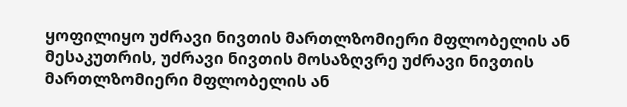ყოფილიყო უძრავი ნივთის მართლზომიერი მფლობელის ან მესაკუთრის, უძრავი ნივთის მოსაზღვრე უძრავი ნივთის მართლზომიერი მფლობელის ან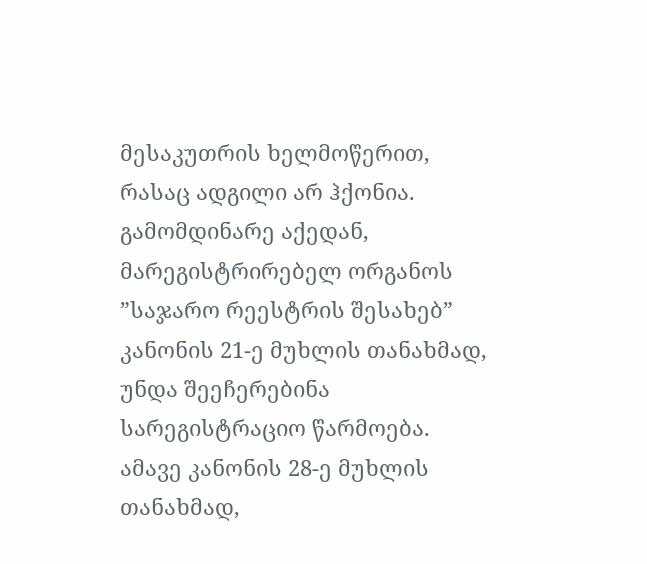მესაკუთრის ხელმოწერით, რასაც ადგილი არ ჰქონია. გამომდინარე აქედან, მარეგისტრირებელ ორგანოს ”საჯარო რეესტრის შესახებ” კანონის 21-ე მუხლის თანახმად, უნდა შეეჩერებინა სარეგისტრაციო წარმოება. ამავე კანონის 28-ე მუხლის თანახმად,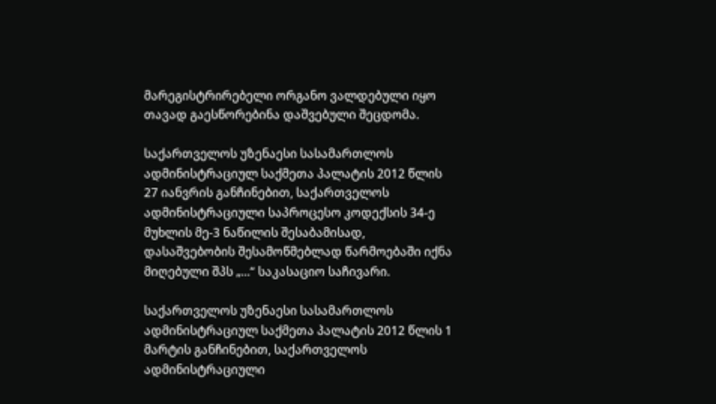მარეგისტრირებელი ორგანო ვალდებული იყო თავად გაესწორებინა დაშვებული შეცდომა.

საქართველოს უზენაესი სასამართლოს ადმინისტრაციულ საქმეთა პალატის 2012 წლის 27 იანვრის განჩინებით, საქართველოს ადმინისტრაციული საპროცესო კოდექსის 34-ე მუხლის მე-3 ნაწილის შესაბამისად, დასაშვებობის შესამოწმებლად წარმოებაში იქნა მიღებული შპს „...“ საკასაციო საჩივარი.

საქართველოს უზენაესი სასამართლოს ადმინისტრაციულ საქმეთა პალატის 2012 წლის 1 მარტის განჩინებით, საქართველოს ადმინისტრაციული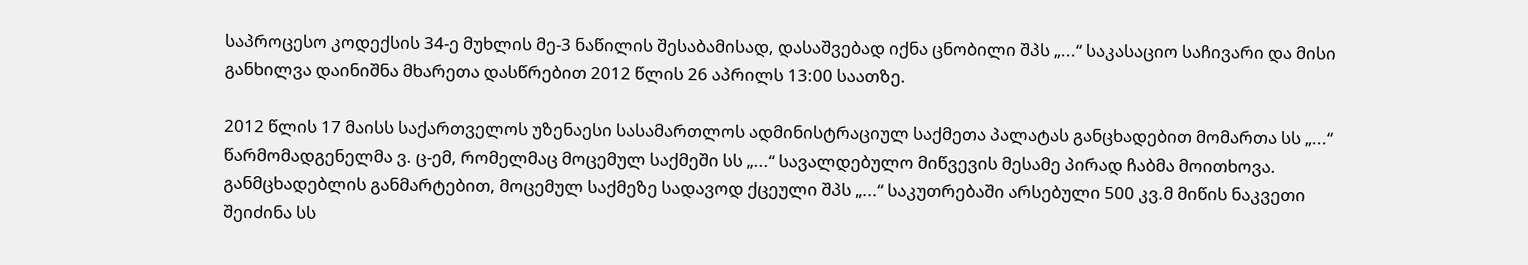საპროცესო კოდექსის 34-ე მუხლის მე-3 ნაწილის შესაბამისად, დასაშვებად იქნა ცნობილი შპს „...“ საკასაციო საჩივარი და მისი განხილვა დაინიშნა მხარეთა დასწრებით 2012 წლის 26 აპრილს 13:00 საათზე.

2012 წლის 17 მაისს საქართველოს უზენაესი სასამართლოს ადმინისტრაციულ საქმეთა პალატას განცხადებით მომართა სს „...“ წარმომადგენელმა ვ. ც-ემ, რომელმაც მოცემულ საქმეში სს „...“ სავალდებულო მიწვევის მესამე პირად ჩაბმა მოითხოვა. განმცხადებლის განმარტებით, მოცემულ საქმეზე სადავოდ ქცეული შპს „...“ საკუთრებაში არსებული 500 კვ.მ მიწის ნაკვეთი შეიძინა სს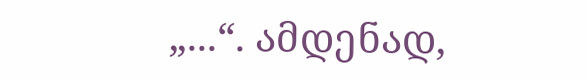„...“. ამდენად,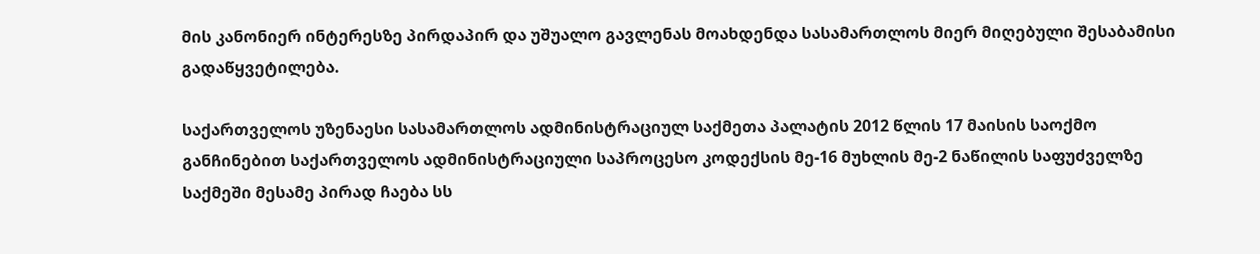მის კანონიერ ინტერესზე პირდაპირ და უშუალო გავლენას მოახდენდა სასამართლოს მიერ მიღებული შესაბამისი გადაწყვეტილება.

საქართველოს უზენაესი სასამართლოს ადმინისტრაციულ საქმეთა პალატის 2012 წლის 17 მაისის საოქმო განჩინებით საქართველოს ადმინისტრაციული საპროცესო კოდექსის მე-16 მუხლის მე-2 ნაწილის საფუძველზე საქმეში მესამე პირად ჩაება სს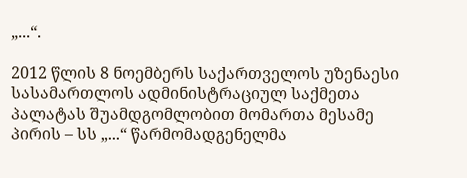„...“.

2012 წლის 8 ნოემბერს საქართველოს უზენაესი სასამართლოს ადმინისტრაციულ საქმეთა პალატას შუამდგომლობით მომართა მესამე პირის – სს „...“ წარმომადგენელმა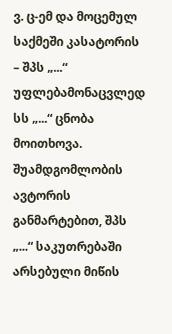ვ. ც-ემ და მოცემულ საქმეში კასატორის – შპს „...“ უფლებამონაცვლედ სს „...“ ცნობა მოითხოვა. შუამდგომლობის ავტორის განმარტებით, შპს „...“ საკუთრებაში არსებული მიწის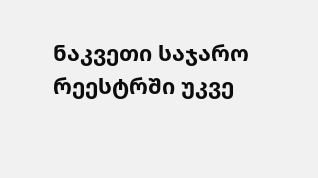ნაკვეთი საჯარო რეესტრში უკვე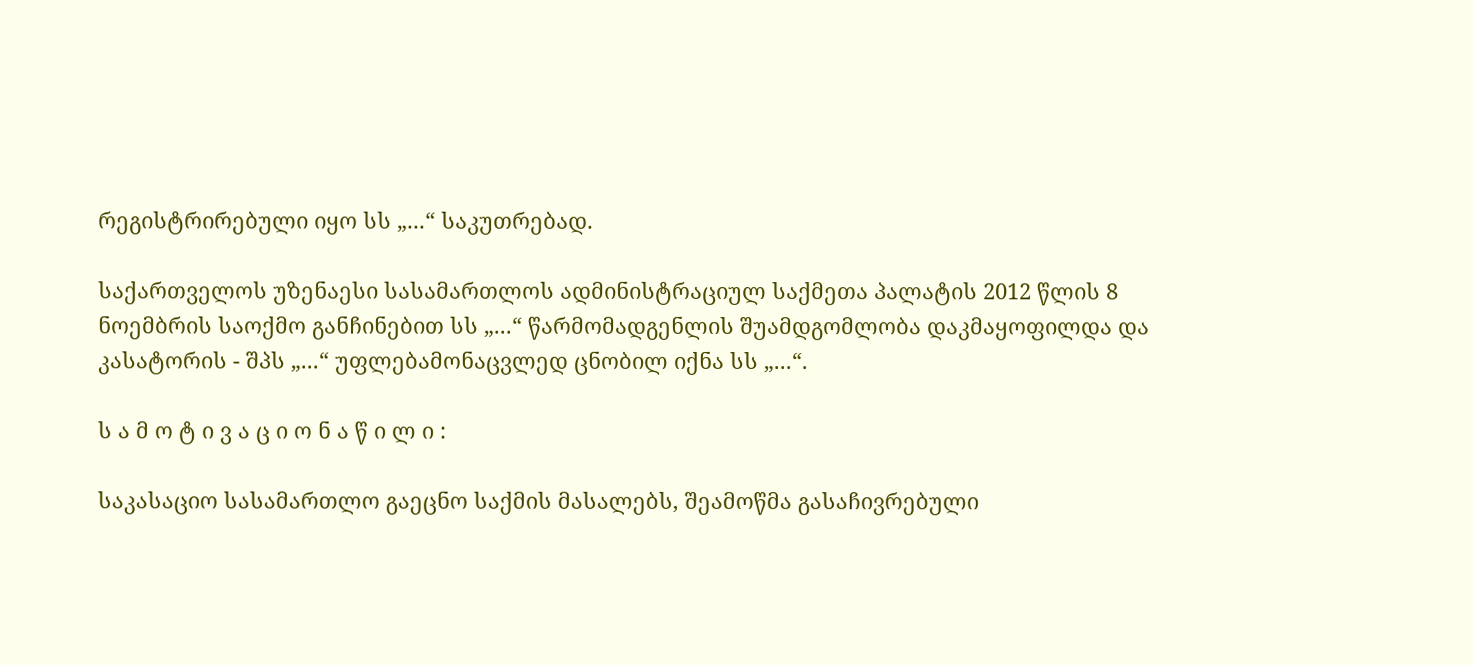რეგისტრირებული იყო სს „...“ საკუთრებად.

საქართველოს უზენაესი სასამართლოს ადმინისტრაციულ საქმეთა პალატის 2012 წლის 8 ნოემბრის საოქმო განჩინებით სს „...“ წარმომადგენლის შუამდგომლობა დაკმაყოფილდა და კასატორის - შპს „...“ უფლებამონაცვლედ ცნობილ იქნა სს „...“.

ს ა მ ო ტ ი ვ ა ც ი ო ნ ა წ ი ლ ი :

საკასაციო სასამართლო გაეცნო საქმის მასალებს, შეამოწმა გასაჩივრებული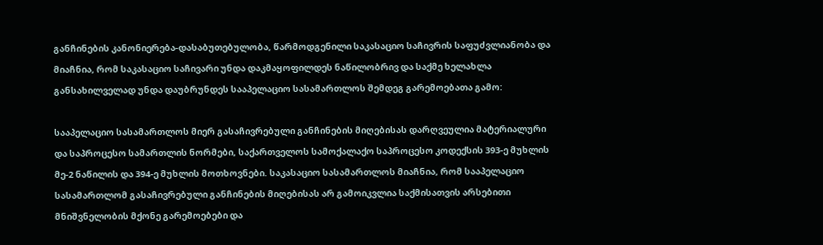განჩინების კანონიერება-დასაბუთებულობა, წარმოდგენილი საკასაციო საჩივრის საფუძვლიანობა და მიაჩნია, რომ საკასაციო საჩივარი უნდა დაკმაყოფილდეს ნაწილობრივ და საქმე ხელახლა განსახილველად უნდა დაუბრუნდეს სააპელაციო სასამართლოს შემდეგ გარემოებათა გამო:

სააპელაციო სასამართლოს მიერ გასაჩივრებული განჩინების მიღებისას დარღვეულია მატერიალური და საპროცესო სამართლის ნორმები, საქართველოს სამოქალაქო საპროცესო კოდექსის 393-ე მუხლის მე-2 ნაწილის და 394-ე მუხლის მოთხოვნები. საკასაციო სასამართლოს მიაჩნია, რომ სააპელაციო სასამართლომ გასაჩივრებული განჩინების მიღებისას არ გამოიკვლია საქმისათვის არსებითი მნიშვნელობის მქონე გარემოებები და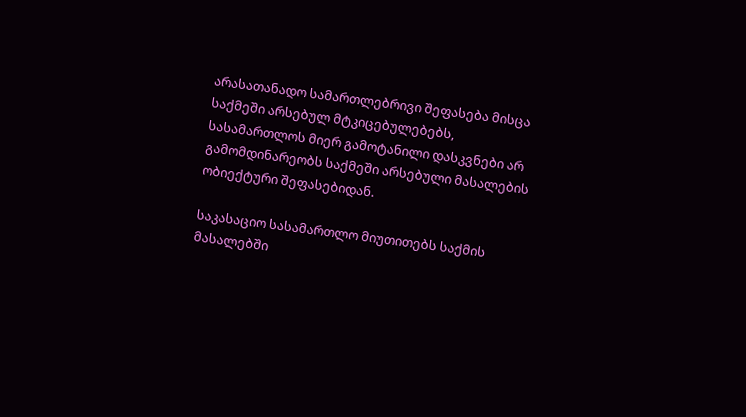არასათანადო სამართლებრივი შეფასება მისცა საქმეში არსებულ მტკიცებულებებს, სასამართლოს მიერ გამოტანილი დასკვნები არ გამომდინარეობს საქმეში არსებული მასალების ობიექტური შეფასებიდან.

საკასაციო სასამართლო მიუთითებს საქმის მასალებში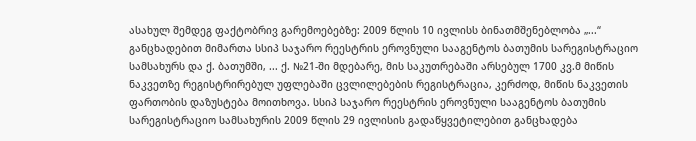ასახულ შემდეგ ფაქტობრივ გარემოებებზე: 2009 წლის 10 ივლისს ბინათმშენებლობა „...“ განცხადებით მიმართა სსიპ საჯარო რეესტრის ეროვნული სააგენტოს ბათუმის სარეგისტრაციო სამსახურს და ქ. ბათუმში, ... ქ. №21-ში მდებარე, მის საკუთრებაში არსებულ 1700 კვ.მ მიწის ნაკვეთზე რეგისტრირებულ უფლებაში ცვლილებების რეგისტრაცია, კერძოდ, მიწის ნაკვეთის ფართობის დაზუსტება მოითხოვა. სსიპ საჯარო რეესტრის ეროვნული სააგენტოს ბათუმის სარეგისტრაციო სამსახურის 2009 წლის 29 ივლისის გადაწყვეტილებით განცხადება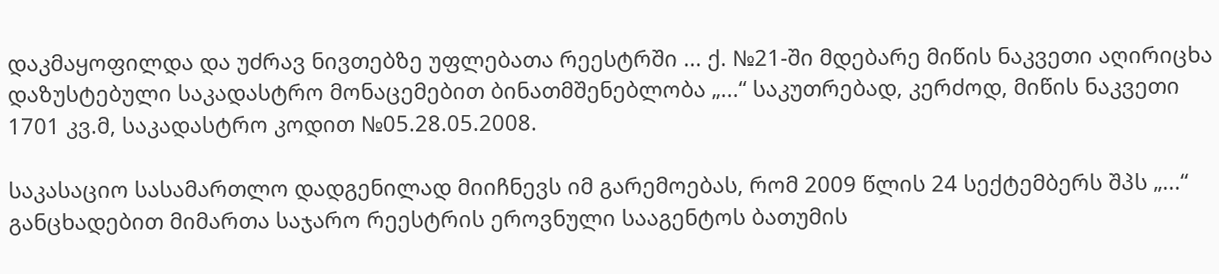დაკმაყოფილდა და უძრავ ნივთებზე უფლებათა რეესტრში ... ქ. №21-ში მდებარე მიწის ნაკვეთი აღირიცხა დაზუსტებული საკადასტრო მონაცემებით ბინათმშენებლობა „...“ საკუთრებად, კერძოდ, მიწის ნაკვეთი 1701 კვ.მ, საკადასტრო კოდით №05.28.05.2008.

საკასაციო სასამართლო დადგენილად მიიჩნევს იმ გარემოებას, რომ 2009 წლის 24 სექტემბერს შპს „...“ განცხადებით მიმართა საჯარო რეესტრის ეროვნული სააგენტოს ბათუმის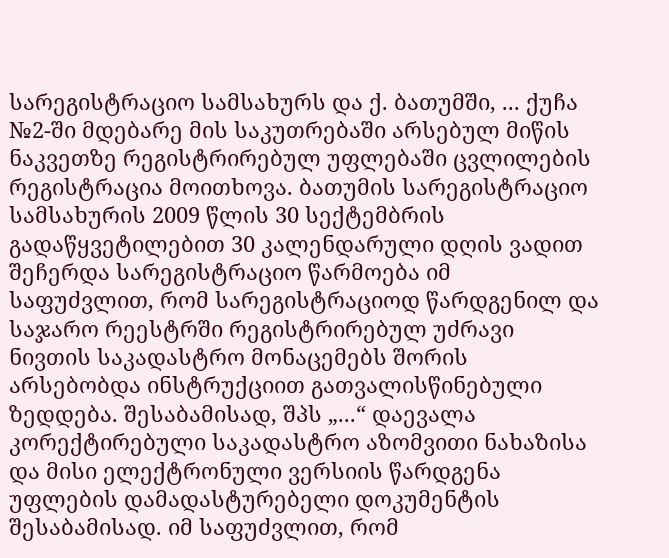სარეგისტრაციო სამსახურს და ქ. ბათუმში, ... ქუჩა №2-ში მდებარე მის საკუთრებაში არსებულ მიწის ნაკვეთზე რეგისტრირებულ უფლებაში ცვლილების რეგისტრაცია მოითხოვა. ბათუმის სარეგისტრაციო სამსახურის 2009 წლის 30 სექტემბრის გადაწყვეტილებით 30 კალენდარული დღის ვადით შეჩერდა სარეგისტრაციო წარმოება იმ საფუძვლით, რომ სარეგისტრაციოდ წარდგენილ და საჯარო რეესტრში რეგისტრირებულ უძრავი ნივთის საკადასტრო მონაცემებს შორის არსებობდა ინსტრუქციით გათვალისწინებული ზედდება. შესაბამისად, შპს „...“ დაევალა კორექტირებული საკადასტრო აზომვითი ნახაზისა და მისი ელექტრონული ვერსიის წარდგენა უფლების დამადასტურებელი დოკუმენტის შესაბამისად. იმ საფუძვლით, რომ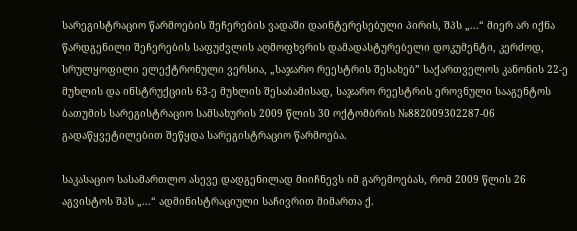სარეგისტრაციო წარმოების შეჩერების ვადაში დაინტერესებული პირის, შპს „...“ მიერ არ იქნა წარდგენილი შეჩერების საფუძვლის აღმოფხვრის დამადასტურებელი დოკუმენტი, კერძოდ, სრულყოფილი ელექტრონული ვერსია, „საჯარო რეესტრის შესახებ” საქართველოს კანონის 22-ე მუხლის და ინსტრუქციის 63-ე მუხლის შესაბამისად, საჯარო რეესტრის ეროვნული სააგენტოს ბათუმის სარეგისტრაციო სამსახურის 2009 წლის 30 ოქტომბრის №882009302287-06 გადაწყვეტილებით შეწყდა სარეგისტრაციო წარმოება.

საკასაციო სასამართლო ასევე დადგენილად მიიჩნევს იმ გარემოებას, რომ 2009 წლის 26 აგვისტოს შპს „...“ ადმინისტრაციული საჩივრით მიმართა ქ.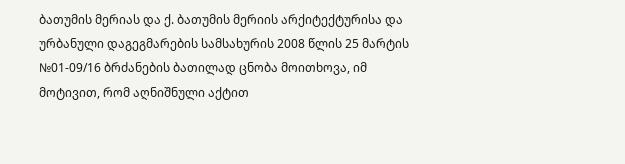ბათუმის მერიას და ქ. ბათუმის მერიის არქიტექტურისა და ურბანული დაგეგმარების სამსახურის 2008 წლის 25 მარტის №01-09/16 ბრძანების ბათილად ცნობა მოითხოვა, იმ მოტივით, რომ აღნიშნული აქტით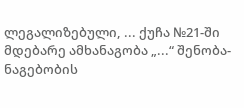ლეგალიზებული, ... ქუჩა №21-ში მდებარე ამხანაგობა „...“ შენობა-ნაგებობის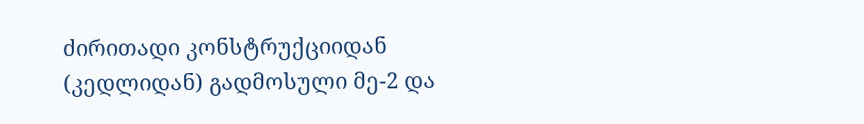ძირითადი კონსტრუქციიდან (კედლიდან) გადმოსული მე-2 და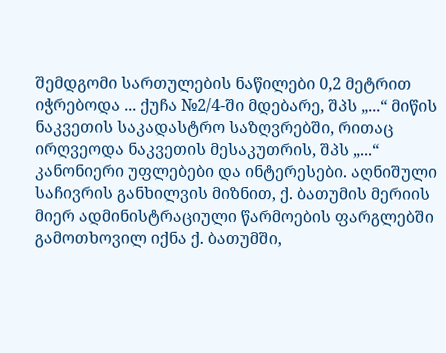შემდგომი სართულების ნაწილები 0,2 მეტრით იჭრებოდა ... ქუჩა №2/4-ში მდებარე, შპს „...“ მიწის ნაკვეთის საკადასტრო საზღვრებში, რითაც ირღვეოდა ნაკვეთის მესაკუთრის, შპს „...“ კანონიერი უფლებები და ინტერესები. აღნიშული საჩივრის განხილვის მიზნით, ქ. ბათუმის მერიის მიერ ადმინისტრაციული წარმოების ფარგლებში გამოთხოვილ იქნა ქ. ბათუმში,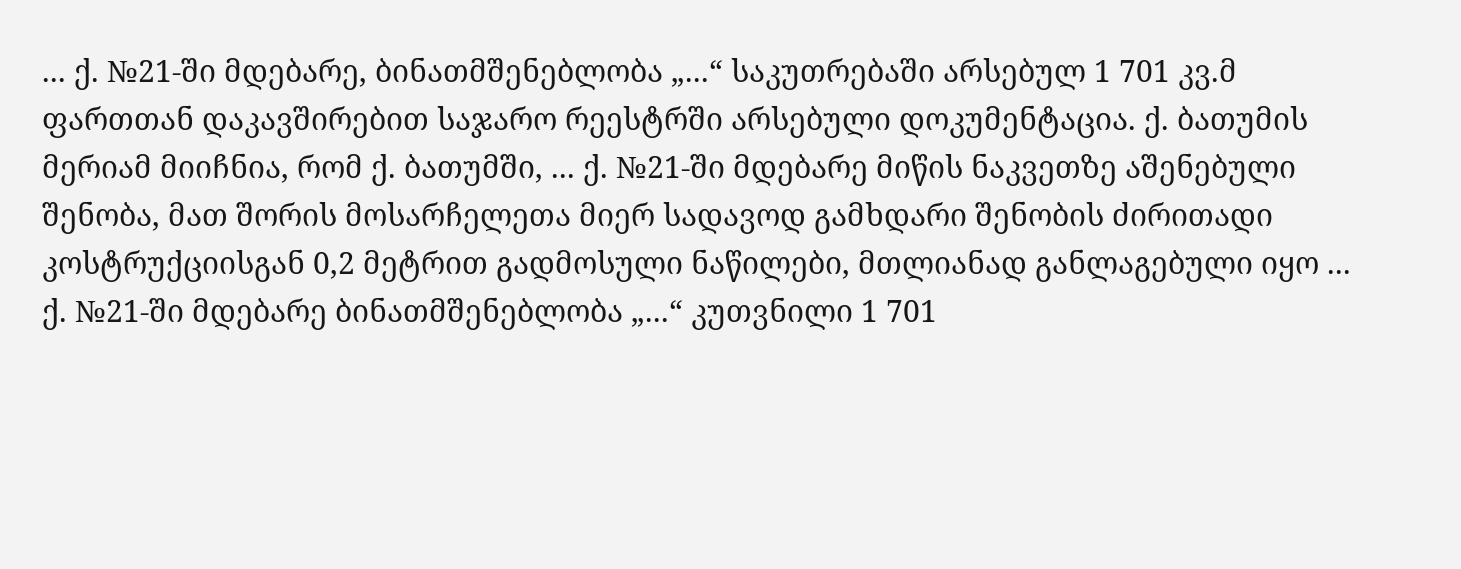... ქ. №21-ში მდებარე, ბინათმშენებლობა „...“ საკუთრებაში არსებულ 1 701 კვ.მ ფართთან დაკავშირებით საჯარო რეესტრში არსებული დოკუმენტაცია. ქ. ბათუმის მერიამ მიიჩნია, რომ ქ. ბათუმში, ... ქ. №21-ში მდებარე მიწის ნაკვეთზე აშენებული შენობა, მათ შორის მოსარჩელეთა მიერ სადავოდ გამხდარი შენობის ძირითადი კოსტრუქციისგან 0,2 მეტრით გადმოსული ნაწილები, მთლიანად განლაგებული იყო ... ქ. №21-ში მდებარე ბინათმშენებლობა „...“ კუთვნილი 1 701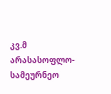კვ.მ არასასოფლო-სამეურნეო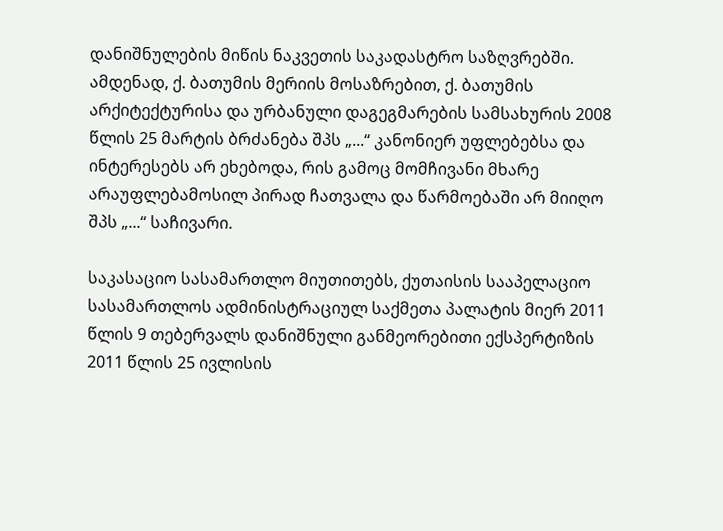დანიშნულების მიწის ნაკვეთის საკადასტრო საზღვრებში. ამდენად, ქ. ბათუმის მერიის მოსაზრებით, ქ. ბათუმის არქიტექტურისა და ურბანული დაგეგმარების სამსახურის 2008 წლის 25 მარტის ბრძანება შპს „...“ კანონიერ უფლებებსა და ინტერესებს არ ეხებოდა, რის გამოც მომჩივანი მხარე არაუფლებამოსილ პირად ჩათვალა და წარმოებაში არ მიიღო შპს „...“ საჩივარი.

საკასაციო სასამართლო მიუთითებს, ქუთაისის სააპელაციო სასამართლოს ადმინისტრაციულ საქმეთა პალატის მიერ 2011 წლის 9 თებერვალს დანიშნული განმეორებითი ექსპერტიზის 2011 წლის 25 ივლისის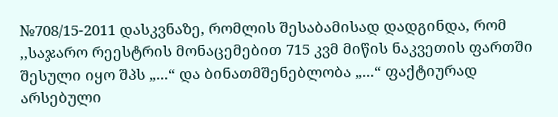№708/15-2011 დასკვნაზე, რომლის შესაბამისად დადგინდა, რომ ,,საჯარო რეესტრის მონაცემებით 715 კვმ მიწის ნაკვეთის ფართში შესული იყო შპს „...“ და ბინათმშენებლობა „...“ ფაქტიურად არსებული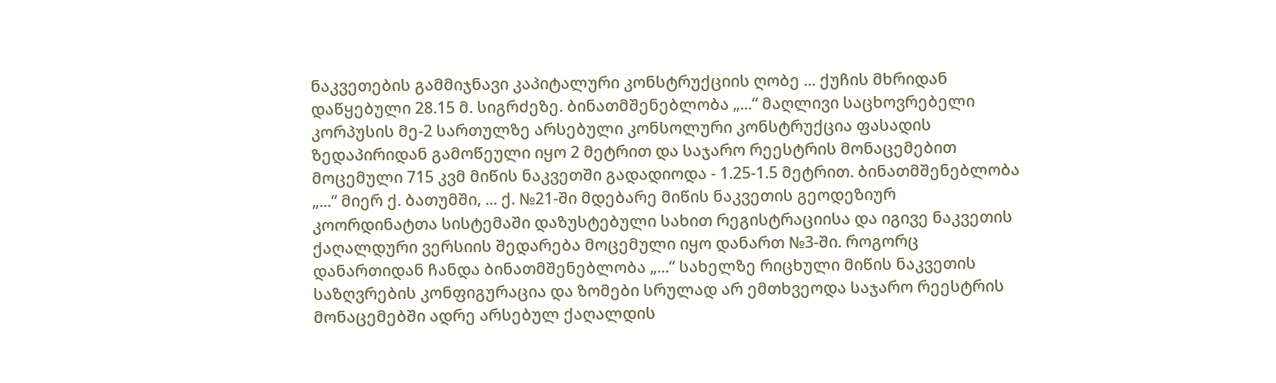ნაკვეთების გამმიჯნავი კაპიტალური კონსტრუქციის ღობე ... ქუჩის მხრიდან დაწყებული 28.15 მ. სიგრძეზე. ბინათმშენებლობა „...“ მაღლივი საცხოვრებელი კორპუსის მე-2 სართულზე არსებული კონსოლური კონსტრუქცია ფასადის ზედაპირიდან გამოწეული იყო 2 მეტრით და საჯარო რეესტრის მონაცემებით მოცემული 715 კვმ მიწის ნაკვეთში გადადიოდა - 1.25-1.5 მეტრით. ბინათმშენებლობა „...“ მიერ ქ. ბათუმში, ... ქ. №21-ში მდებარე მიწის ნაკვეთის გეოდეზიურ კოორდინატთა სისტემაში დაზუსტებული სახით რეგისტრაციისა და იგივე ნაკვეთის ქაღალდური ვერსიის შედარება მოცემული იყო დანართ №3-ში. როგორც დანართიდან ჩანდა ბინათმშენებლობა „...“ სახელზე რიცხული მიწის ნაკვეთის საზღვრების კონფიგურაცია და ზომები სრულად არ ემთხვეოდა საჯარო რეესტრის მონაცემებში ადრე არსებულ ქაღალდის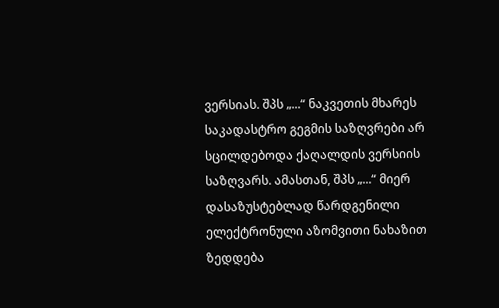ვერსიას. შპს „...“ ნაკვეთის მხარეს საკადასტრო გეგმის საზღვრები არ სცილდებოდა ქაღალდის ვერსიის საზღვარს. ამასთან, შპს „...“ მიერ დასაზუსტებლად წარდგენილი ელექტრონული აზომვითი ნახაზით ზედდება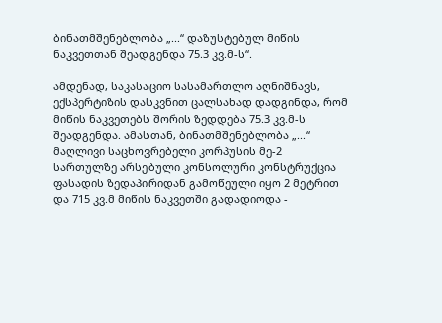ბინათმშენებლობა „...“ დაზუსტებულ მიწის ნაკვეთთან შეადგენდა 75.3 კვ.მ-ს“.

ამდენად, საკასაციო სასამართლო აღნიშნავს, ექსპერტიზის დასკვნით ცალსახად დადგინდა, რომ მიწის ნაკვეთებს შორის ზედდება 75.3 კვ.მ-ს შეადგენდა. ამასთან, ბინათმშენებლობა „...“ მაღლივი საცხოვრებელი კორპუსის მე-2 სართულზე არსებული კონსოლური კონსტრუქცია ფასადის ზედაპირიდან გამოწეული იყო 2 მეტრით და 715 კვ.მ მიწის ნაკვეთში გადადიოდა -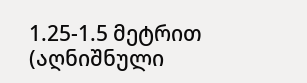1.25-1.5 მეტრით (აღნიშნული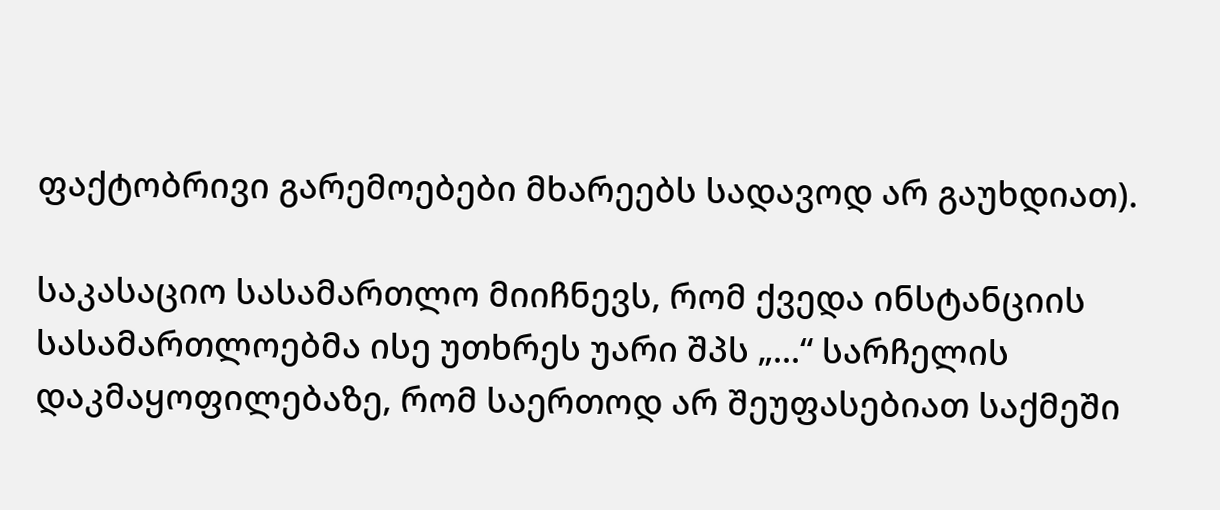ფაქტობრივი გარემოებები მხარეებს სადავოდ არ გაუხდიათ).

საკასაციო სასამართლო მიიჩნევს, რომ ქვედა ინსტანციის სასამართლოებმა ისე უთხრეს უარი შპს „...“ სარჩელის დაკმაყოფილებაზე, რომ საერთოდ არ შეუფასებიათ საქმეში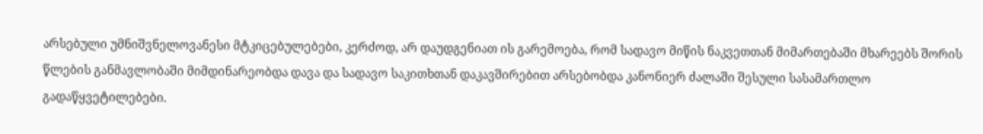არსებული უმნიშვნელოვანესი მტკიცებულებები, კერძოდ, არ დაუდგენიათ ის გარემოება, რომ სადავო მიწის ნაკვეთთან მიმართებაში მხარეებს შორის წლების განმავლობაში მიმდინარეობდა დავა და სადავო საკითხთან დაკავშირებით არსებობდა კანონიერ ძალაში შესული სასამართლო გადაწყვეტილებები.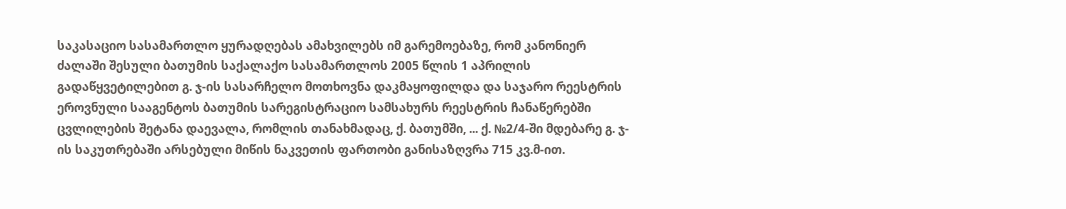საკასაციო სასამართლო ყურადღებას ამახვილებს იმ გარემოებაზე, რომ კანონიერ ძალაში შესული ბათუმის საქალაქო სასამართლოს 2005 წლის 1 აპრილის გადაწყვეტილებით გ. ჯ-ის სასარჩელო მოთხოვნა დაკმაყოფილდა და საჯარო რეესტრის ეროვნული სააგენტოს ბათუმის სარეგისტრაციო სამსახურს რეესტრის ჩანაწერებში ცვლილების შეტანა დაევალა, რომლის თანახმადაც, ქ. ბათუმში, ... ქ. №2/4-ში მდებარე გ. ჯ-ის საკუთრებაში არსებული მიწის ნაკვეთის ფართობი განისაზღვრა 715 კვ.მ-ით.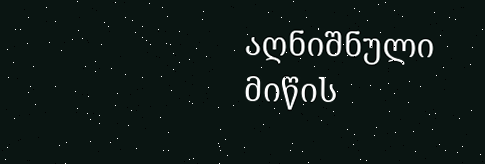აღნიშნული მიწის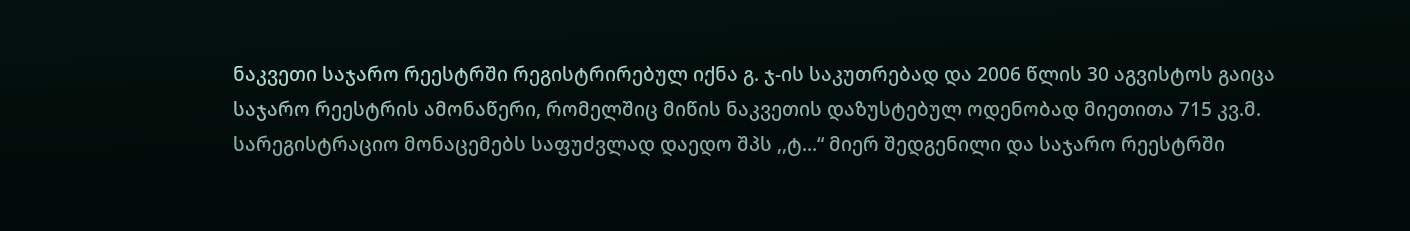ნაკვეთი საჯარო რეესტრში რეგისტრირებულ იქნა გ. ჯ-ის საკუთრებად და 2006 წლის 30 აგვისტოს გაიცა საჯარო რეესტრის ამონაწერი, რომელშიც მიწის ნაკვეთის დაზუსტებულ ოდენობად მიეთითა 715 კვ.მ. სარეგისტრაციო მონაცემებს საფუძვლად დაედო შპს ,,ტ...“ მიერ შედგენილი და საჯარო რეესტრში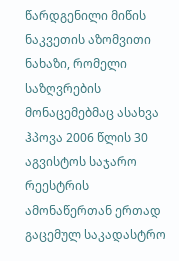წარდგენილი მიწის ნაკვეთის აზომვითი ნახაზი, რომელი საზღვრების მონაცემებმაც ასახვა ჰპოვა 2006 წლის 30 აგვისტოს საჯარო რეესტრის ამონაწერთან ერთად გაცემულ საკადასტრო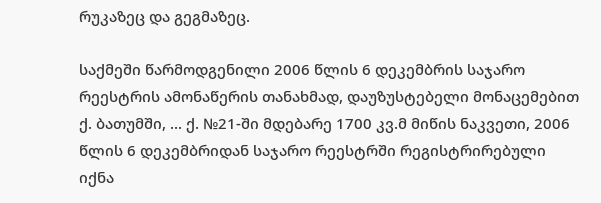რუკაზეც და გეგმაზეც.

საქმეში წარმოდგენილი 2006 წლის 6 დეკემბრის საჯარო რეესტრის ამონაწერის თანახმად, დაუზუსტებელი მონაცემებით ქ. ბათუმში, ... ქ. №21-ში მდებარე 1700 კვ.მ მიწის ნაკვეთი, 2006 წლის 6 დეკემბრიდან საჯარო რეესტრში რეგისტრირებული იქნა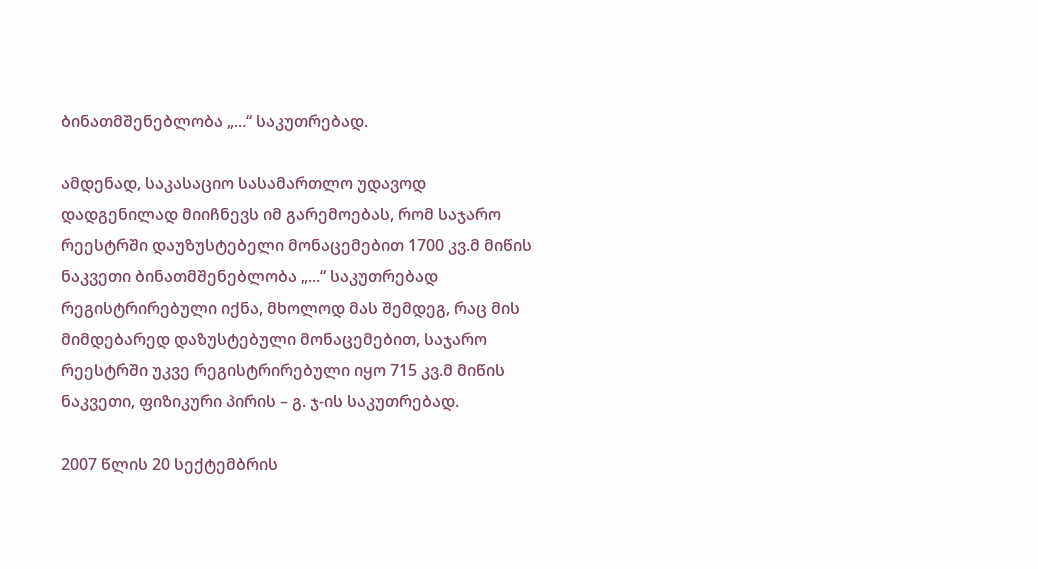ბინათმშენებლობა „...“ საკუთრებად.

ამდენად, საკასაციო სასამართლო უდავოდ დადგენილად მიიჩნევს იმ გარემოებას, რომ საჯარო რეესტრში დაუზუსტებელი მონაცემებით 1700 კვ.მ მიწის ნაკვეთი ბინათმშენებლობა „...“ საკუთრებად რეგისტრირებული იქნა, მხოლოდ მას შემდეგ, რაც მის მიმდებარედ დაზუსტებული მონაცემებით, საჯარო რეესტრში უკვე რეგისტრირებული იყო 715 კვ.მ მიწის ნაკვეთი, ფიზიკური პირის – გ. ჯ-ის საკუთრებად.

2007 წლის 20 სექტემბრის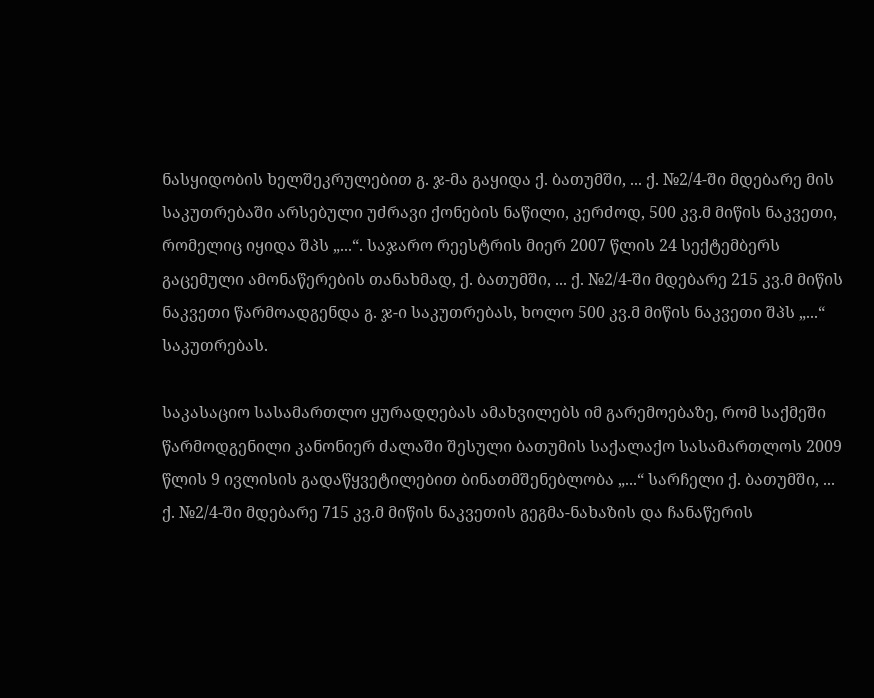ნასყიდობის ხელშეკრულებით გ. ჯ-მა გაყიდა ქ. ბათუმში, ... ქ. №2/4-ში მდებარე მის საკუთრებაში არსებული უძრავი ქონების ნაწილი, კერძოდ, 500 კვ.მ მიწის ნაკვეთი, რომელიც იყიდა შპს „...“. საჯარო რეესტრის მიერ 2007 წლის 24 სექტემბერს გაცემული ამონაწერების თანახმად, ქ. ბათუმში, ... ქ. №2/4-ში მდებარე 215 კვ.მ მიწის ნაკვეთი წარმოადგენდა გ. ჯ-ი საკუთრებას, ხოლო 500 კვ.მ მიწის ნაკვეთი შპს „...“ საკუთრებას.

საკასაციო სასამართლო ყურადღებას ამახვილებს იმ გარემოებაზე, რომ საქმეში წარმოდგენილი კანონიერ ძალაში შესული ბათუმის საქალაქო სასამართლოს 2009 წლის 9 ივლისის გადაწყვეტილებით ბინათმშენებლობა „...“ სარჩელი ქ. ბათუმში, ... ქ. №2/4-ში მდებარე 715 კვ.მ მიწის ნაკვეთის გეგმა-ნახაზის და ჩანაწერის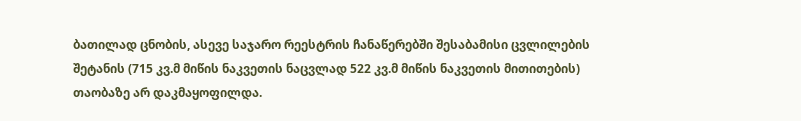ბათილად ცნობის, ასევე საჯარო რეესტრის ჩანაწერებში შესაბამისი ცვლილების შეტანის (715 კვ.მ მიწის ნაკვეთის ნაცვლად 522 კვ.მ მიწის ნაკვეთის მითითების) თაობაზე არ დაკმაყოფილდა.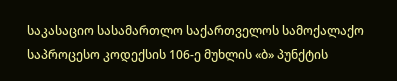საკასაციო სასამართლო საქართველოს სამოქალაქო საპროცესო კოდექსის 106-ე მუხლის «ბ» პუნქტის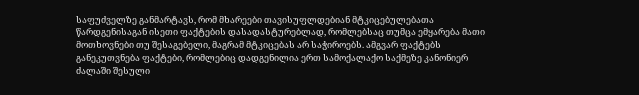საფუძველზე განმარტავს, რომ მხარეები თავისუფლდებიან მტკიცებულებათა წარდგენისაგან ისეთი ფაქტების დასადასტურებლად, რომლებსაც თუმცა ემყარება მათი მოთხოვნები თუ შესაგებელი, მაგრამ მტკიცებას არ საჭიროებს. ამგვარ ფაქტებს განეკუთვნება ფაქტები, რომლებიც დადგენილია ერთ სამოქალაქო საქმეზე კანონიერ ძალაში შესული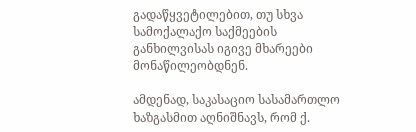გადაწყვეტილებით, თუ სხვა სამოქალაქო საქმეების განხილვისას იგივე მხარეები მონაწილეობდნენ.

ამდენად, საკასაციო სასამართლო ხაზგასმით აღნიშნავს, რომ ქ.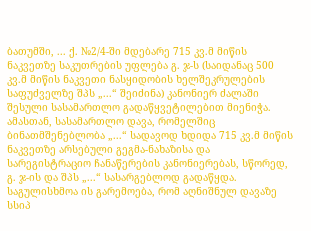ბათუმში, ... ქ. №2/4-ში მდებარე 715 კვ.მ მიწის ნაკვეთზე საკუთრების უფლება გ. ჯ-ს (საიდანაც 500 კვ.მ მიწის ნაკვეთი ნასყიდობის ხელშეკრულების საფუძველზე შპს „...“ შეიძინა) კანონიერ ძალაში შესული სასამართლო გადაწყვეტილებით მიენიჭა. ამასთან, სასამართლო დავა, რომელშიც ბინათმშენებლობა „...“ სადავოდ ხდიდა 715 კვ.მ მიწის ნაკვეთზე არსებული გეგმა-ნახაზისა და სარეგისტრაციო ჩანაწერების კანონიერებას, სწორედ, გ. ჯ-ის და შპს „...“ სასარგებლოდ გადაწყდა. საგულისხმოა ის გარემოება, რომ აღნიშნულ დავაზე სსიპ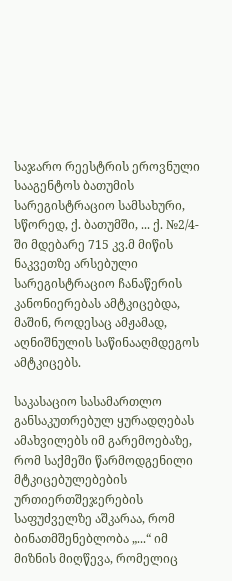საჯარო რეესტრის ეროვნული სააგენტოს ბათუმის სარეგისტრაციო სამსახური, სწორედ, ქ. ბათუმში, ... ქ. №2/4-ში მდებარე 715 კვ.მ მიწის ნაკვეთზე არსებული სარეგისტრაციო ჩანაწერის კანონიერებას ამტკიცებდა, მაშინ, როდესაც ამჟამად, აღნიშნულის საწინააღმდეგოს ამტკიცებს.

საკასაციო სასამართლო განსაკუთრებულ ყურადღებას ამახვილებს იმ გარემოებაზე, რომ საქმეში წარმოდგენილი მტკიცებულებების ურთიერთშეჯერების საფუძველზე აშკარაა, რომ ბინათმშენებლობა „...“ იმ მიზნის მიღწევა, რომელიც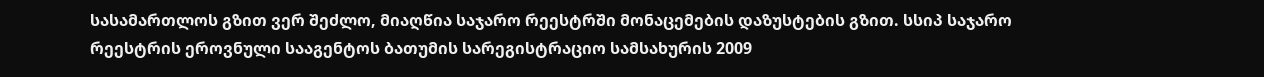სასამართლოს გზით ვერ შეძლო, მიაღწია საჯარო რეესტრში მონაცემების დაზუსტების გზით. სსიპ საჯარო რეესტრის ეროვნული სააგენტოს ბათუმის სარეგისტრაციო სამსახურის 2009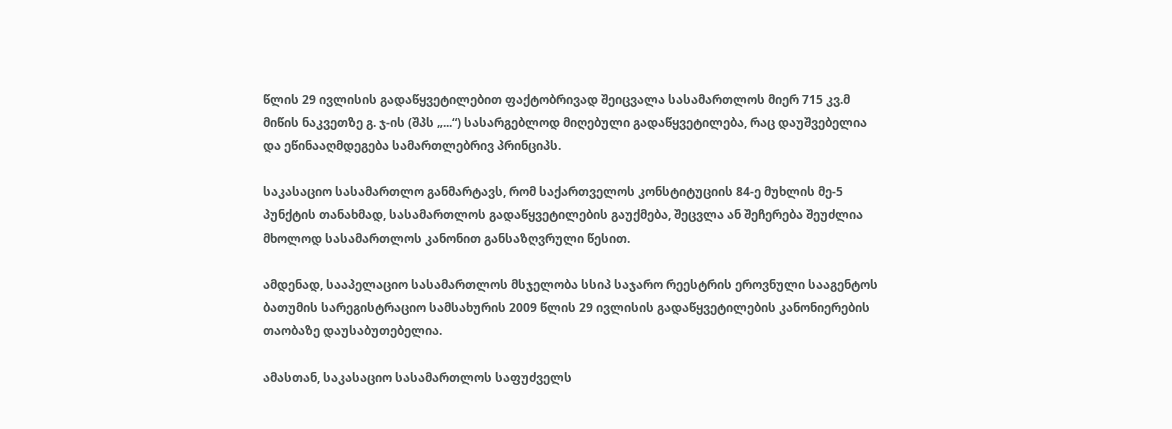წლის 29 ივლისის გადაწყვეტილებით ფაქტობრივად შეიცვალა სასამართლოს მიერ 715 კვ.მ მიწის ნაკვეთზე გ. ჯ-ის (შპს „...“) სასარგებლოდ მიღებული გადაწყვეტილება, რაც დაუშვებელია და ეწინააღმდეგება სამართლებრივ პრინციპს.

საკასაციო სასამართლო განმარტავს, რომ საქართველოს კონსტიტუციის 84-ე მუხლის მე-5 პუნქტის თანახმად, სასამართლოს გადაწყვეტილების გაუქმება, შეცვლა ან შეჩერება შეუძლია მხოლოდ სასამართლოს კანონით განსაზღვრული წესით.

ამდენად, სააპელაციო სასამართლოს მსჯელობა სსიპ საჯარო რეესტრის ეროვნული სააგენტოს ბათუმის სარეგისტრაციო სამსახურის 2009 წლის 29 ივლისის გადაწყვეტილების კანონიერების თაობაზე დაუსაბუთებელია.

ამასთან, საკასაციო სასამართლოს საფუძველს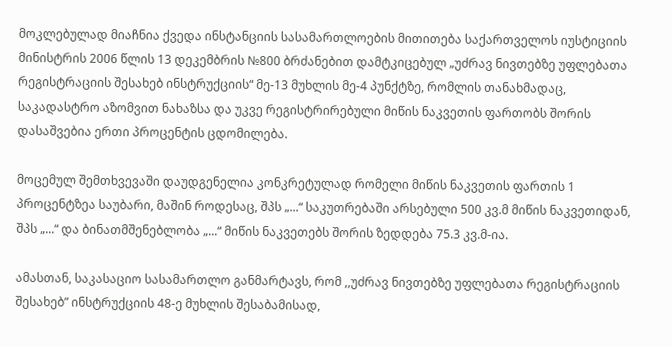მოკლებულად მიაჩნია ქვედა ინსტანციის სასამართლოების მითითება საქართველოს იუსტიციის მინისტრის 2006 წლის 13 დეკემბრის №800 ბრძანებით დამტკიცებულ „უძრავ ნივთებზე უფლებათა რეგისტრაციის შესახებ ინსტრუქციის“ მე-13 მუხლის მე-4 პუნქტზე, რომლის თანახმადაც, საკადასტრო აზომვით ნახაზსა და უკვე რეგისტრირებული მიწის ნაკვეთის ფართობს შორის დასაშვებია ერთი პროცენტის ცდომილება.

მოცემულ შემთხვევაში დაუდგენელია კონკრეტულად რომელი მიწის ნაკვეთის ფართის 1 პროცენტზეა საუბარი, მაშინ როდესაც, შპს „...“ საკუთრებაში არსებული 500 კვ.მ მიწის ნაკვეთიდან, შპს „...“ და ბინათმშენებლობა „...“ მიწის ნაკვეთებს შორის ზედდება 75.3 კვ.მ-ია.

ამასთან, საკასაციო სასამართლო განმარტავს, რომ ,,უძრავ ნივთებზე უფლებათა რეგისტრაციის შესახებ” ინსტრუქციის 48-ე მუხლის შესაბამისად,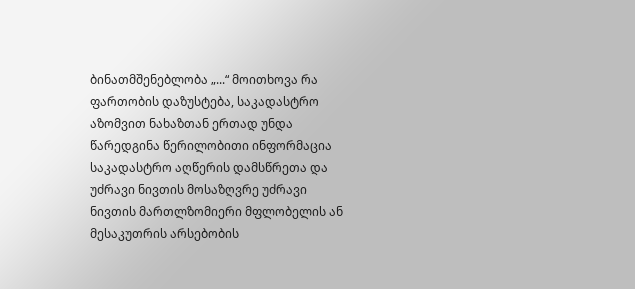ბინათმშენებლობა „...“ მოითხოვა რა ფართობის დაზუსტება, საკადასტრო აზომვით ნახაზთან ერთად უნდა წარედგინა წერილობითი ინფორმაცია საკადასტრო აღწერის დამსწრეთა და უძრავი ნივთის მოსაზღვრე უძრავი ნივთის მართლზომიერი მფლობელის ან მესაკუთრის არსებობის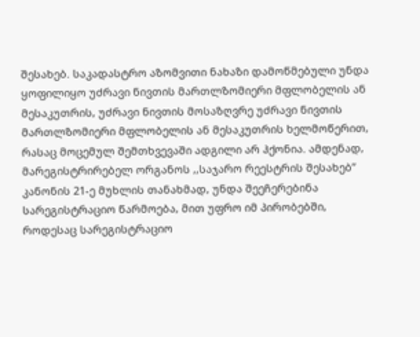შესახებ. საკადასტრო აზომვითი ნახაზი დამოწმებული უნდა ყოფილიყო უძრავი ნივთის მართლზომიერი მფლობელის ან მესაკუთრის, უძრავი ნივთის მოსაზღვრე უძრავი ნივთის მართლზომიერი მფლობელის ან მესაკუთრის ხელმოწერით, რასაც მოცემულ შემთხვევაში ადგილი არ ჰქონია. ამდენად, მარეგისტრირებელ ორგანოს ,,საჯარო რეესტრის შესახებ” კანონის 21-ე მუხლის თანახმად, უნდა შეეჩერებინა სარეგისტრაციო წარმოება, მით უფრო იმ პირობებში, როდესაც სარეგისტრაციო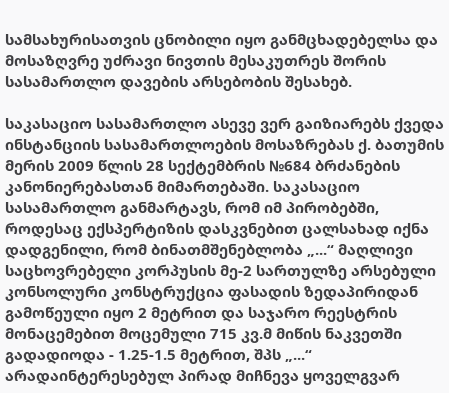სამსახურისათვის ცნობილი იყო განმცხადებელსა და მოსაზღვრე უძრავი ნივთის მესაკუთრეს შორის სასამართლო დავების არსებობის შესახებ.

საკასაციო სასამართლო ასევე ვერ გაიზიარებს ქვედა ინსტანციის სასამართლოების მოსაზრებას ქ. ბათუმის მერის 2009 წლის 28 სექტემბრის №684 ბრძანების კანონიერებასთან მიმართებაში. საკასაციო სასამართლო განმარტავს, რომ იმ პირობებში, როდესაც ექსპერტიზის დასკვნებით ცალსახად იქნა დადგენილი, რომ ბინათმშენებლობა „...“ მაღლივი საცხოვრებელი კორპუსის მე-2 სართულზე არსებული კონსოლური კონსტრუქცია ფასადის ზედაპირიდან გამოწეული იყო 2 მეტრით და საჯარო რეესტრის მონაცემებით მოცემული 715 კვ.მ მიწის ნაკვეთში გადადიოდა - 1.25-1.5 მეტრით, შპს „...“ არადაინტერესებულ პირად მიჩნევა ყოველგვარ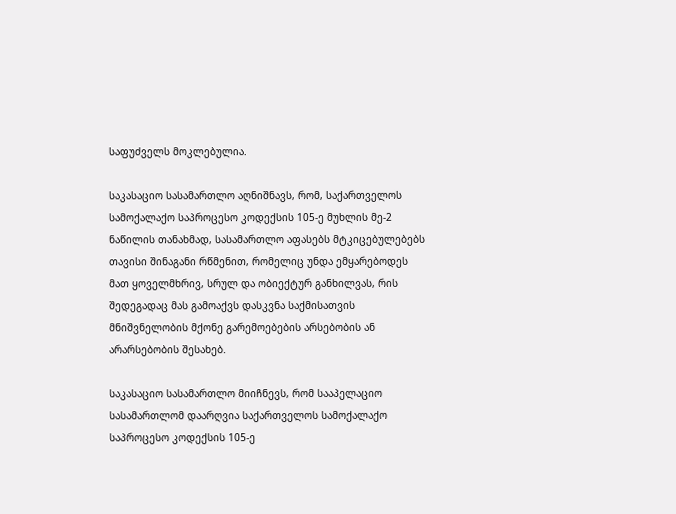საფუძველს მოკლებულია.

საკასაციო სასამართლო აღნიშნავს, რომ, საქართველოს სამოქალაქო საპროცესო კოდექსის 105-ე მუხლის მე-2 ნაწილის თანახმად, სასამართლო აფასებს მტკიცებულებებს თავისი შინაგანი რწმენით, რომელიც უნდა ემყარებოდეს მათ ყოველმხრივ, სრულ და ობიექტურ განხილვას, რის შედეგადაც მას გამოაქვს დასკვნა საქმისათვის მნიშვნელობის მქონე გარემოებების არსებობის ან არარსებობის შესახებ.

საკასაციო სასამართლო მიიჩნევს, რომ სააპელაციო სასამართლომ დაარღვია საქართველოს სამოქალაქო საპროცესო კოდექსის 105-ე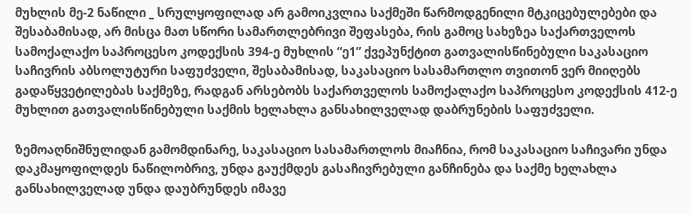მუხლის მე-2 ნაწილი _ სრულყოფილად არ გამოიკვლია საქმეში წარმოდგენილი მტკიცებულებები და შესაბამისად, არ მისცა მათ სწორი სამართლებრივი შეფასება, რის გამოც სახეზეა საქართველოს სამოქალაქო საპროცესო კოდექსის 394-ე მუხლის “ე1” ქვეპუნქტით გათვალისწინებული საკასაციო საჩივრის აბსოლუტური საფუძველი, შესაბამისად, საკასაციო სასამართლო თვითონ ვერ მიიღებს გადაწყვეტილებას საქმეზე, რადგან არსებობს საქართველოს სამოქალაქო საპროცესო კოდექსის 412-ე მუხლით გათვალისწინებული საქმის ხელახლა განსახილველად დაბრუნების საფუძველი.

ზემოაღნიშნულიდან გამომდინარე, საკასაციო სასამართლოს მიაჩნია, რომ საკასაციო საჩივარი უნდა დაკმაყოფილდეს ნაწილობრივ, უნდა გაუქმდეს გასაჩივრებული განჩინება და საქმე ხელახლა განსახილველად უნდა დაუბრუნდეს იმავე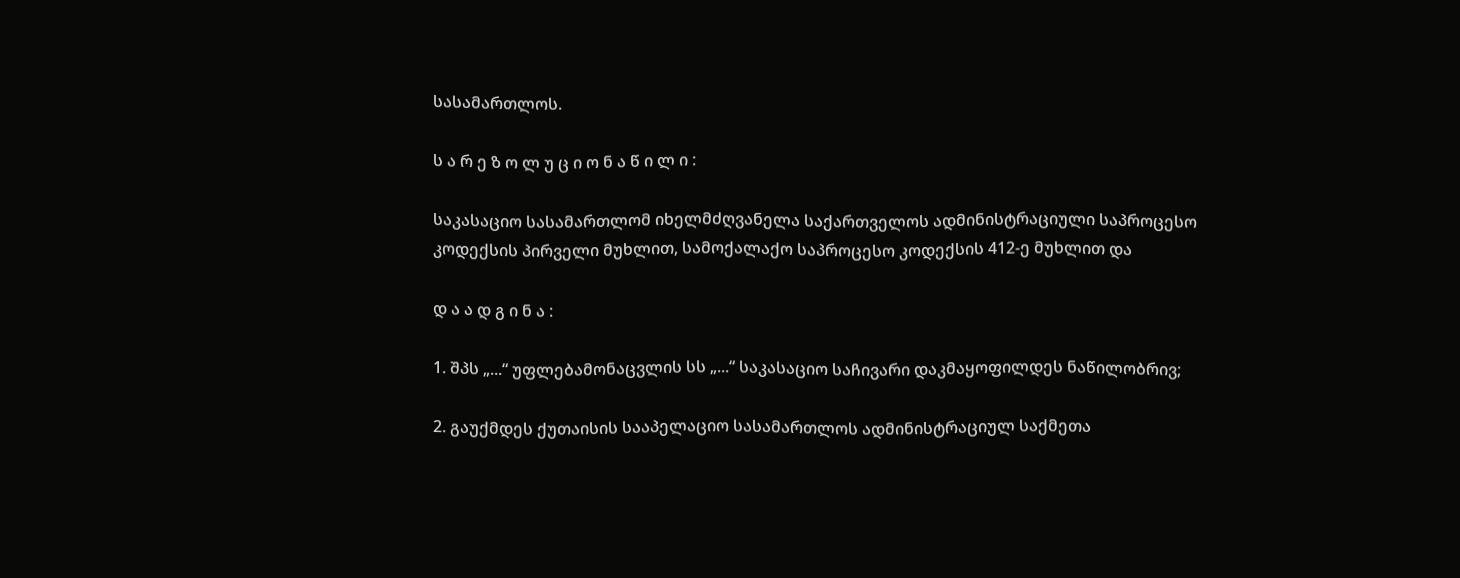სასამართლოს.

ს ა რ ე ზ ო ლ უ ც ი ო ნ ა წ ი ლ ი :

საკასაციო სასამართლომ იხელმძღვანელა საქართველოს ადმინისტრაციული საპროცესო კოდექსის პირველი მუხლით, სამოქალაქო საპროცესო კოდექსის 412-ე მუხლით და

დ ა ა დ გ ი ნ ა :

1. შპს „...“ უფლებამონაცვლის სს „...“ საკასაციო საჩივარი დაკმაყოფილდეს ნაწილობრივ;

2. გაუქმდეს ქუთაისის სააპელაციო სასამართლოს ადმინისტრაციულ საქმეთა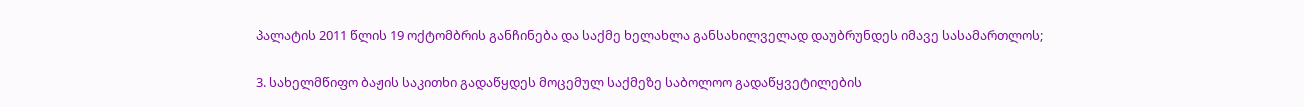პალატის 2011 წლის 19 ოქტომბრის განჩინება და საქმე ხელახლა განსახილველად დაუბრუნდეს იმავე სასამართლოს;

3. სახელმწიფო ბაჟის საკითხი გადაწყდეს მოცემულ საქმეზე საბოლოო გადაწყვეტილების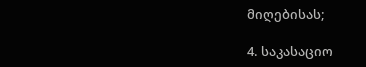მიღებისას;

4. საკასაციო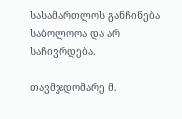სასამართლოს განჩინება საბოლოოა და არ საჩივრდება.

თავმჯდომარე მ.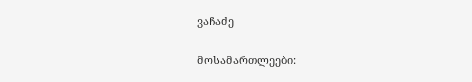ვაჩაძე

მოსამართლეები: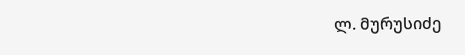ლ. მურუსიძე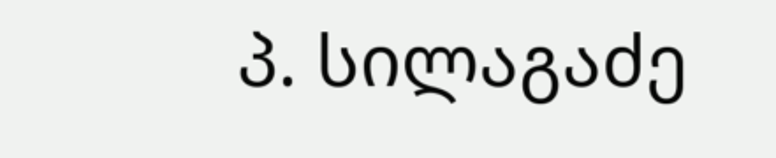პ. სილაგაძე